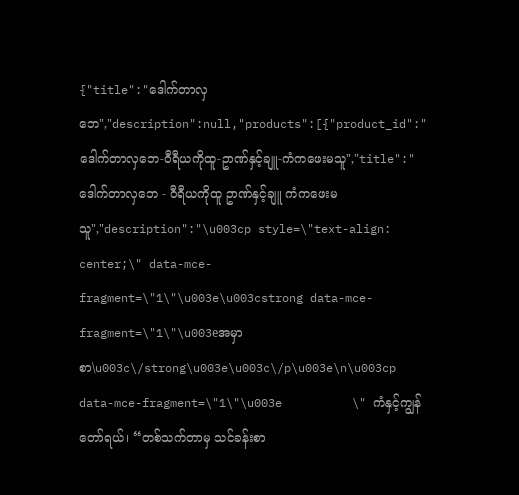{"title":"ဒေါက်တာလှဘေ","description":null,"products":[{"product_id":"ဒေါက်တာလှဘေ-၀ီရီယကိုထူ-ဥာဏ်နှင့်ချူ-ကံကဖေးမသူ","title":"ဒေါက်တာလှဘေ - ၀ီရီယကိုထူ ဥာဏ်နှင့်ချူ ကံကဖေးမသူ","description":"\u003cp style=\"text-align: center;\" data-mce-fragment=\"1\"\u003e\u003cstrong data-mce-fragment=\"1\"\u003eအမှာစာ\u003c\/strong\u003e\u003c\/p\u003e\n\u003cp data-mce-fragment=\"1\"\u003e          \" ကံနှင့်ကျွန်တော်ရယ်၊ “တစ်သက်တာမှ သင်ခန်းစာ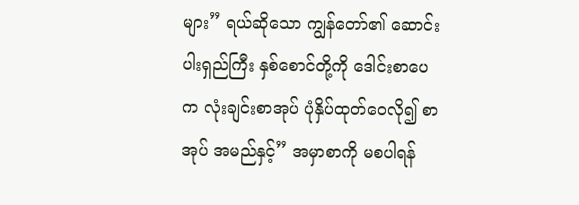များ” ရယ်ဆိုသော ကျွန်တော်၏ ဆောင်းပါးရှည်ကြီး နှစ်စောင်တို့ကို ဒေါင်းစာပေက လုံးချင်းစာအုပ် ပုံနှိပ်ထုတ်ဝေလို၍ စာအုပ် အမည်နှင့်” အမှာစာကို မစပါရန်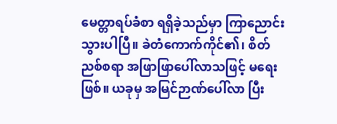မေတ္တာရပ်ခံစာ ရရှိခဲ့သည်မှာ ကြာညောင်းသွားပါပြီ။ ခဲတံကောက်ကိုင်၏၊ စိတ်ညစ်စရာ အဖြာဖြာပေါ်လာသဖြင့် မရေးဖြစ်။ ယခုမှ အမြင်ဉာဏ်ပေါ်လာ ပြီး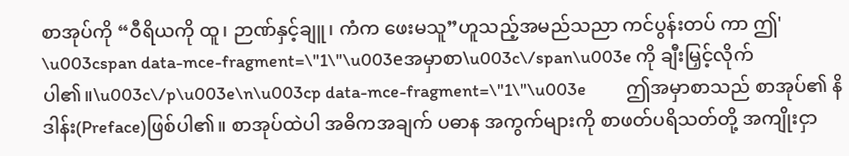စာအုပ်ကို “ဝီရိယကို ထူ၊ ဉာဏ်နှင့်ချူ၊ ကံက ဖေးမသူ”ဟူသည့်အမည်သညာ ကင်ပွန်းတပ် ကာ ဤ' \u003cspan data-mce-fragment=\"1\"\u003eအမှာစာ\u003c\/span\u003e ကို ချီးမြှင့်လိုက်ပါ၏။\u003c\/p\u003e\n\u003cp data-mce-fragment=\"1\"\u003e          ဤအမှာစာသည် စာအုပ်၏ နိဒါန်း(Preface)ဖြစ်ပါ၏။ စာအုပ်ထဲပါ အဓိကအချက် ပဓာန အကွက်များကို စာဖတ်ပရိသတ်တို့ အကျိုးငှာ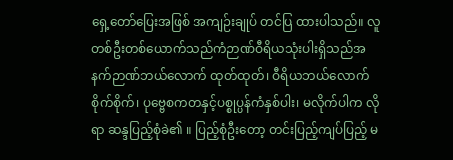ရှေ့တော်ပြေးအဖြစ် အကျဉ်းချုပ် တင်ပြ ထားပါသည်။ လူတစ်ဦးတစ်ယောက်သည်ကံဉာဏ်ဝီရိယသုံးပါးရှိသည်အနက်ဉာဏ်ဘယ်လောက် ထုတ်ထုတ်၊ ဝီရိယဘယ်လောက်စိုက်စိုက်၊ ပုဗ္ဗေစကတနှင့်ပစ္စုပ္ပန်ကံနှစ်ပါး၊ မလိုက်ပါက လိုရာ ဆန္ဒပြည့်စုံခဲ၏ ။ ပြည့်စုံဦးတော့ တင်းပြည့်ကျပ်ပြည့် မ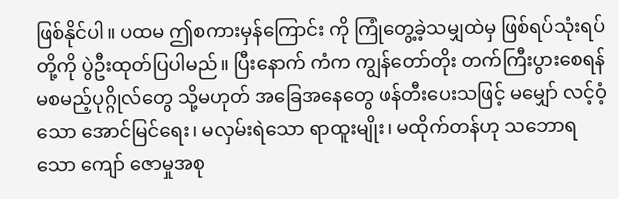ဖြစ်နိုင်ပါ။ ပထမ ဤစကားမှန်ကြောင်း ကို ကြုံတွေ့ခဲ့သမျှထဲမှ ဖြစ်ရပ်သုံးရပ်တို့ကို ပွဲဦးထုတ်ပြပါမည်။ ပြီးနောက် ကံက ကျွန်တော်တိုး တက်ကြီးပွားစေရန် မစမည့်ပုဂ္ဂိုလ်တွေ သို့မဟုတ် အခြေအနေတွေ ဖန်တီးပေးသဖြင့် မမျှော် လင့်ဝံ့သော အောင်မြင်ရေး၊ မလှမ်းရဲသော ရာထူးမျိုး၊ မထိုက်တန်ဟု သဘောရသော ကျော် ဇောမှုအစု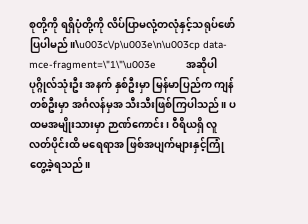စုတို့ကို ရရှိပုံတို့ကို လိပ်ပြာမလုံ့တလုံနှင့်သရုပ်ဖော်ပြပါမည်။\u003c\/p\u003e\n\u003cp data-mce-fragment=\"1\"\u003e          အဆိုပါ ပုဂ္ဂိုလ်သုံးဦး အနက် နှစ်ဦးမှာ မြန်မာပြည်က ကျန်တစ်ဦးမှာ အင်္ဂလန်မှအ သီးသီးဖြစ်ကြပါသည်။ ပထမအမျိုးသားမှာ ဉာဏ်ကောင်း၊ ဝီရိယရှိ လူလတ်ပိုင်းထိ မရေရာအ ဖြစ်အပျက်များနှင့်ကြုံတွေ့ခဲ့ရသည်။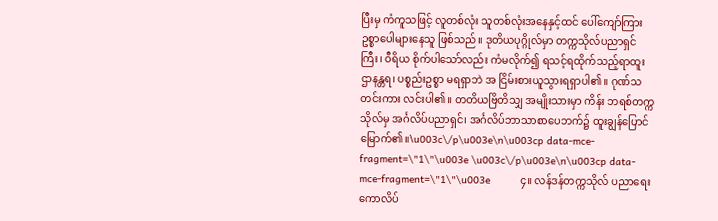ပြီးမှ ကံကူသဖြင့် လူတစ်လုံး သူတစ်လုံးအနေနှင့်ထင် ပေါ်ကျော်ကြားဥစ္စာပေါများနေသူ ဖြစ်သည်။ ဒုတိယပုဂ္ဂိုလ်မှာ တက္ကသိုလ်ပညာရှင်ကြီး၊ ဝီရိယ စိုက်ပါသော်လည်း ကံမလိုက်၍ ရသင့်ရထိုက်သည့်ရာထူးဌာနန္တရ၊ ပစ္စည်းဥစ္စာ မရရှာဘဲ အ ငြိမ်းစားယူသွားရရှာပါ၏။ ဂုဏ်သတင်းကား လင်းပါ၏။ တတိယဗြိတိသျှ အမျိုးသားမှာ ကိန်း ဘရစ်တက္ကသိုလ်မှ အင်္ဂလိပ်ပညာရှင်၊ အင်္ဂလိပ်ဘာသာစာပေဘက်၌ ထူးချွန်ပြောင်မြောက်၏။\u003c\/p\u003e\n\u003cp data-mce-fragment=\"1\"\u003e \u003c\/p\u003e\n\u003cp data-mce-fragment=\"1\"\u003e          ၄။ လန်ဒန်တက္ကသိုလ် ပညာရေးကောလိပ်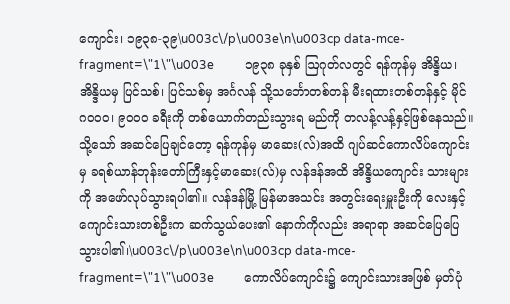ကျောင်း၊ ၁၉၃၈-၃၉\u003c\/p\u003e\n\u003cp data-mce-fragment=\"1\"\u003e          ၁၉၃၈ ခုနှစ် ဩဂုတ်လတွင် ရန်ကုန်မှ အိန္ဒိယ၊ အိန္ဒိယမှ ပြင်သစ်၊ ပြင်သစ်မှ အင်္ဂလန် သို့သင်္ဘောတစ်တန် မီးရထားတစ်တန်နှင့် မိုင် ဂဝဝဝ၊ ၉ဝဝဝ ခရီးကို တစ်ယောက်တည်းသွားရ မည်ကို တလန့်လန့်နှင့်ဖြစ်နေသည်။ သို့သော် အဆင်ပြေချင်တော့ ရန်ကုန်မှ မာဆေး(လ်)အထိ ဂျပ်ဆင်ကောလိပ်ကျောင်းမှ ခရစ်ယာန်ဘုန်းတော်ကြီးနှင့်မာဆေး(လ်)မှ လန်ဒန်အထိ အိန္ဒိယကျောင်း သားများကို အဖော်လုပ်သွားရပါ၏။ လန်ဒန်မြို့ မြန်မာအသင်း အတွင်းရေးမှူးဦးကို လေးနှင့်ကျောင်းသားတစ်ဦးက ဆက်သွယ်ပေး၏ နောက်ကိုလည်း အရာရာ အဆင်ပြေပြေ သွားပါ၏၊\u003c\/p\u003e\n\u003cp data-mce-fragment=\"1\"\u003e          ကောလိပ်ကျောင်း၌ ကျောင်းသားအဖြစ် မှတ်ပုံ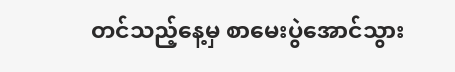တင်သည့်နေ့မှ စာမေးပွဲအောင်သွား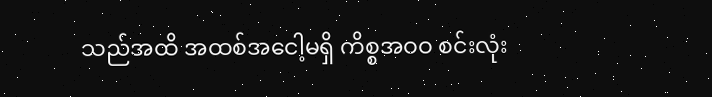သည်အထိ အထစ်အငေါ့မရှိ ကိစ္စအဝဝ စင်းလုံး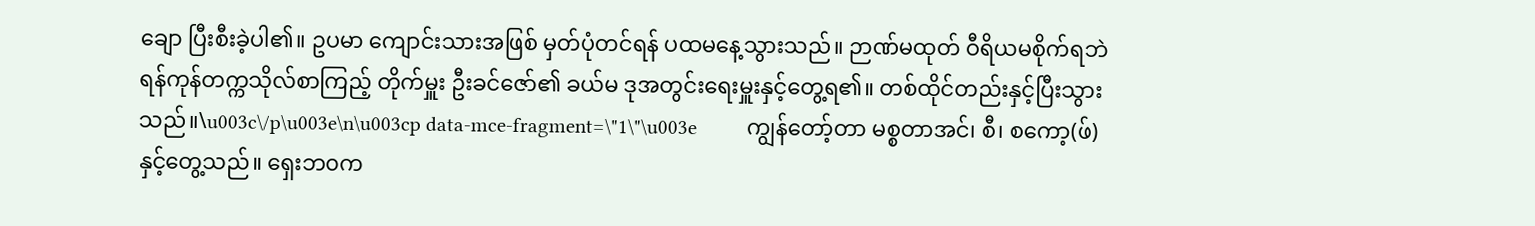ချော ပြီးစီးခဲ့ပါ၏။ ဥပမာ ကျောင်းသားအဖြစ် မှတ်ပုံတင်ရန် ပထမနေ့သွားသည်။ ဉာဏ်မထုတ် ဝီရိယမစိုက်ရဘဲ ရန်ကုန်တက္ကသိုလ်စာကြည့် တိုက်မှူး ဦးခင်ဇော်၏ ခယ်မ ဒုအတွင်းရေးမှူးနှင့်တွေ့ရ၏။ တစ်ထိုင်တည်းနှင့်ပြီးသွားသည်။\u003c\/p\u003e\n\u003cp data-mce-fragment=\"1\"\u003e          ကျွန်တော့်တာ မစ္စတာအင်၊ စီ၊ စကော့(ဖ်)နှင့်တွေ့သည်။ ရှေးဘ၀က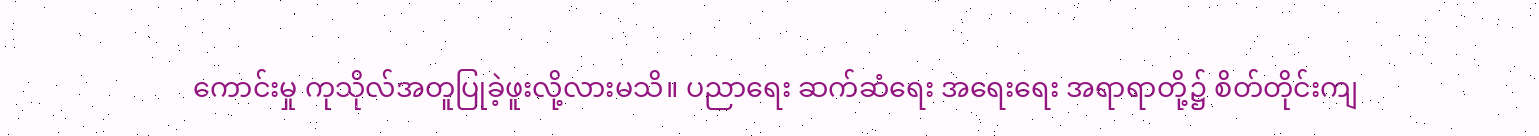ကောင်းမှု ကုသိုလ်အတူပြုခဲ့ဖူးလို့လားမသိ။ ပညာရေး ဆက်ဆံရေး အရေးရေး အရာရာတို့၌ စိတ်တိုင်းကျ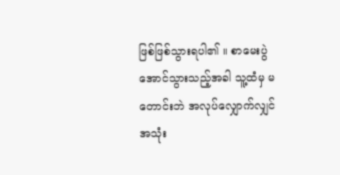ဖြစ်ဖြစ်သွားရပါ၏ ။ စာမေးပွဲအောင်သွားသည့်အခါ သူ့ထံမှ မတောင်းဘဲ အလုပ်လျှောက်လျှင် အသုံး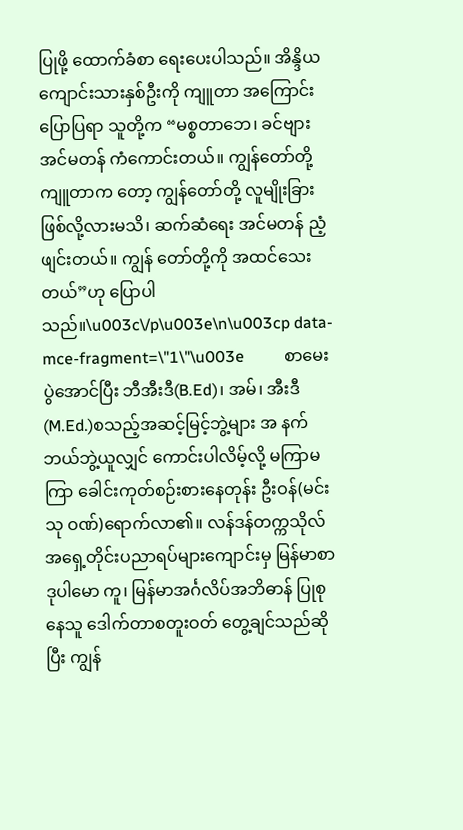ပြုဖို့ ထောက်ခံစာ ရေးပေးပါသည်။ အိန္ဒိယကျောင်းသားနှစ်ဦးကို ကျူတာ အကြောင်း ပြောပြရာ သူတို့က “မစ္စတာဘေ၊ ခင်ဗျား အင်မတန် ကံကောင်းတယ်။ ကျွန်တော်တို့ ကျူတာက တော့ ကျွန်တော်တို့ လူမျိုးခြားဖြစ်လို့လားမသိ၊ ဆက်ဆံရေး အင်မတန် ညံ့ဖျင်းတယ်။ ကျွန် တော်တို့ကို အထင်သေးတယ်”ဟု ပြောပါသည်။\u003c\/p\u003e\n\u003cp data-mce-fragment=\"1\"\u003e          စာမေးပွဲအောင်ပြီး ဘီအီးဒီ(B.Ed)၊ အမ်၊ အီးဒီ(M.Ed.)စသည့်အဆင့်မြင့်ဘွဲ့များ အ နက် ဘယ်ဘွဲ့ယူလျှင် ကောင်းပါလိမ့်လို့ မကြာမကြာ ခေါင်းကုတ်စဉ်းစားနေတုန်း ဦးဝန်(မင်းသု ဝဏ်)ရောက်လာ၏။ လန်ဒန်တက္ကသိုလ် အရှေ့တိုင်းပညာရပ်များကျောင်းမှ မြန်မာစာဒုပါမော ကူ၊ မြန်မာအင်္ဂလိပ်အဘိဓာန် ပြုစုနေသူ ဒေါက်တာစတူးဝတ် တွေ့ချင်သည်ဆိုပြီး ကျွန်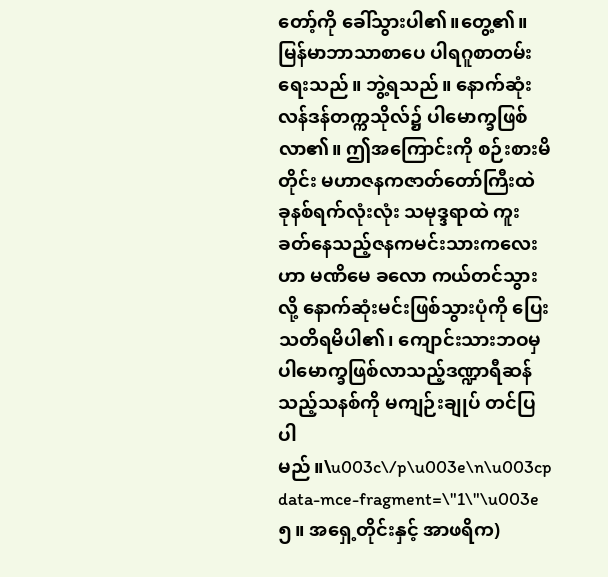တော့်ကို ခေါ်သွားပါ၏။တွေ့၏။ မြန်မာဘာသာစာပေ ပါရဂူစာတမ်းရေးသည်။ ဘွဲ့ရသည်။ နောက်ဆုံး လန်ဒန်တက္ကသိုလ်၌ ပါမောက္ခဖြစ်လာ၏။ ဤအကြောင်းကို စဉ်းစားမိတိုင်း မဟာဇနကဇာတ်တော်ကြီးထဲ ခုနစ်ရက်လုံးလုံး သမုဒ္ဒရာထဲ ကူးခတ်နေသည့်ဇနကမင်းသားကလေးဟာ မဏိမေ ခလော ကယ်တင်သွားလို့ နောက်ဆုံးမင်းဖြစ်သွားပုံကို ပြေးသတိရမိပါ၏၊ ကျောင်းသားဘဝမှ ပါမောက္ခဖြစ်လာသည့်ဒဏ္ဍာရီဆန်သည့်သနစ်ကို မကျဉ်းချုပ် တင်ပြပါမည်။\u003c\/p\u003e\n\u003cp data-mce-fragment=\"1\"\u003e          ၅။ အရှေ့တိုင်းနှင့် အာဖရိက)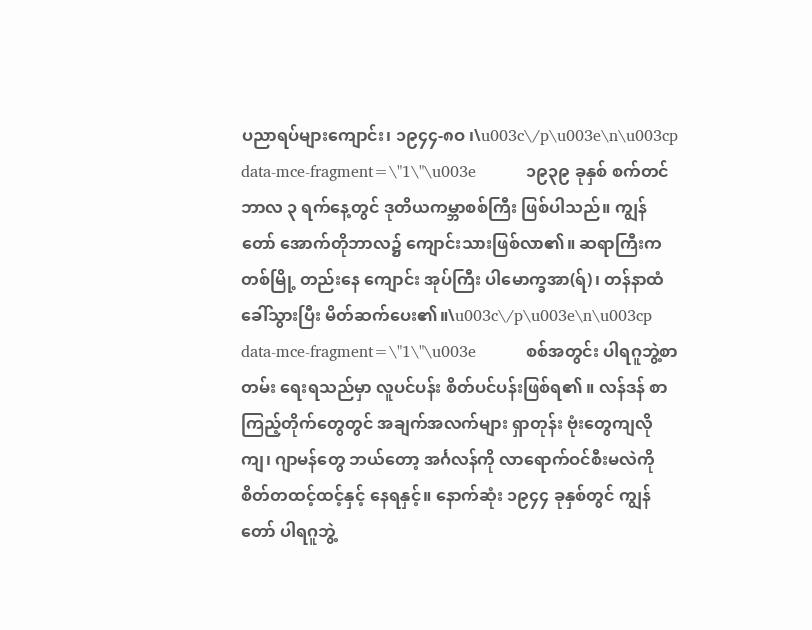ပညာရပ်များကျောင်း၊ ၁၉၄၄-၈ဝ ၊\u003c\/p\u003e\n\u003cp data-mce-fragment=\"1\"\u003e          ၁၉၃၉ ခုနှစ် စက်တင်ဘာလ ၃ ရက်နေ့တွင် ဒုတိယကမ္ဘာစစ်ကြီး ဖြစ်ပါသည်။ ကျွန်တော် အောက်တိုဘာလ၌ ကျောင်းသားဖြစ်လာ၏။ ဆရာကြီးက တစ်မြို့ တည်းနေ ကျောင်း အုပ်ကြီး ပါမောက္ခအာ(ရ်)၊ တန်နာထံ ခေါ်သွားပြီး မိတ်ဆက်ပေး၏။\u003c\/p\u003e\n\u003cp data-mce-fragment=\"1\"\u003e          စစ်အတွင်း ပါရဂူဘွဲ့စာတမ်း ရေးရသည်မှာ လူပင်ပန်း စိတ်ပင်ပန်းဖြစ်ရ၏ ။ လန်ဒန် စာကြည့်တိုက်တွေတွင် အချက်အလက်များ ရှာတုန်း ဗုံးတွေကျလိုကျ၊ ဂျာမန်တွေ ဘယ်တော့ အင်္ဂလန်ကို လာရောက်ဝင်စီးမလဲကို စိတ်တထင့်ထင့်နှင့် နေရနှင့်။ နောက်ဆုံး ၁၉၄၄ ခုနှစ်တွင် ကျွန်တော် ပါရဂူဘွဲ့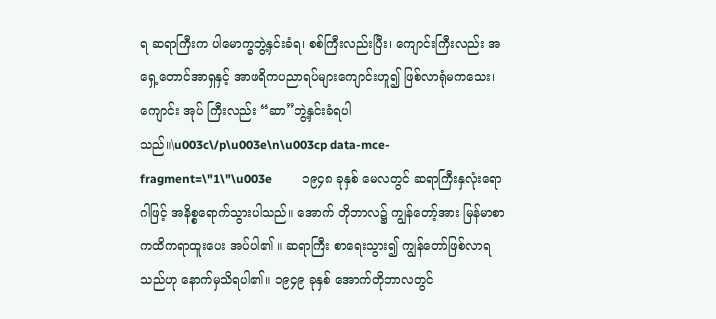ရ ဆရာကြီးက ပါမောက္ခဘွဲ့နှင်းခံရ၊ စစ်ကြီးလည်းပြီး၊ ကျောင်းကြီးလည်း အရှေ့တောင်အာရှနှင့် အာဖရိကပညာရပ်များကျောင်းဟူ၍ ဖြစ်လာရုံမကသေး၊ ကျောင်း အုပ် ကြီးလည်း “ဆာ”ဘွဲ့နှင်းခံရပါသည်။\u003c\/p\u003e\n\u003cp data-mce-fragment=\"1\"\u003e          ၁၉၄၈ ခုနှစ် မေလတွင် ဆရာကြီးနှလုံးရောဂါဖြင့် အနိစ္စရောက်သွားပါသည်။ အောက် တိုဘာလ၌ ကျွန်တော့်အား မြန်မာစာ ကထိကရာထူးပေး အပ်ပါ၏ ။ ဆရာကြီး စာရေးသွား၍ ကျွန်တော်ဖြစ်လာရသည်ဟု နောက်မှသိရပါ၏။ ၁၉၄၉ ခုနှစ် အောက်တိုဘာလတွင်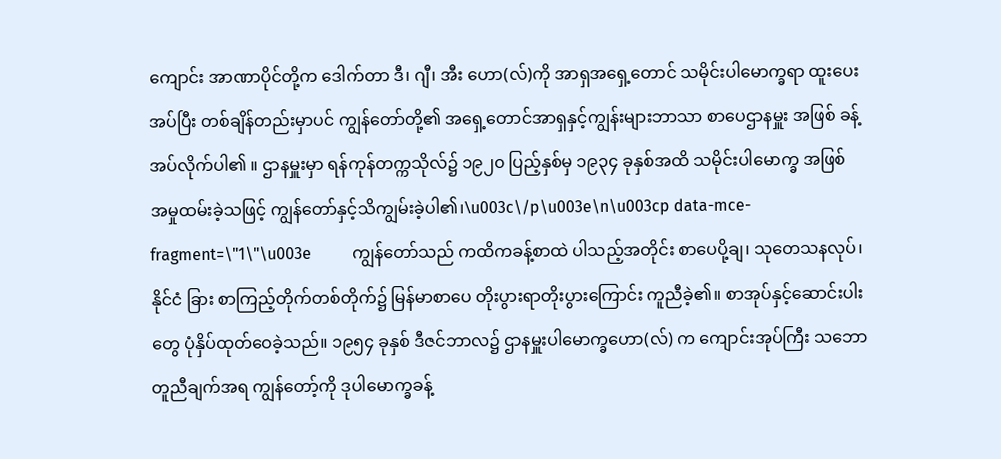ကျောင်း အာဏာပိုင်တို့က ဒေါက်တာ ဒီ၊ ဂျီ၊ အီး ဟော(လ်)ကို အာရှအရှေ့တောင် သမိုင်းပါမောက္ခရာ ထူးပေး အပ်ပြီး တစ်ချိန်တည်းမှာပင် ကျွန်တော်တို့၏ အရှေ့တောင်အာရှနှင့်ကျွန်းများဘာသာ စာပေဌာနမှူး အဖြစ် ခန့်အပ်လိုက်ပါ၏ ။ ဌာနမှူးမှာ ရန်ကုန်တက္ကသိုလ်၌ ၁၉၂၀ ပြည့်နှစ်မှ ၁၉၃၄ ခုနှစ်အထိ သမိုင်းပါမောက္ခ အဖြစ် အမှုထမ်းခဲ့သဖြင့် ကျွန်တော်နှင့်သိကျွမ်းခဲ့ပါ၏၊\u003c\/p\u003e\n\u003cp data-mce-fragment=\"1\"\u003e          ကျွန်တော်သည် ကထိကခန့်စာထဲ ပါသည့်အတိုင်း စာပေပို့ချ၊ သုတေသနလုပ်၊ နိုင်ငံ ခြား စာကြည့်တိုက်တစ်တိုက်၌ မြန်မာစာပေ တိုးပွားရာတိုးပွားကြောင်း ကူညီခဲ့၏။ စာအုပ်နှင့်ဆောင်းပါးတွေ ပုံနှိပ်ထုတ်ဝေခဲ့သည်။ ၁၉၅၄ ခုနှစ် ဒီဇင်ဘာလ၌ ဌာနမှူးပါမောက္ခဟော(လ်) က ကျောင်းအုပ်ကြီး သဘောတူညီချက်အရ ကျွန်တော့်ကို ဒုပါမောက္ခခန့်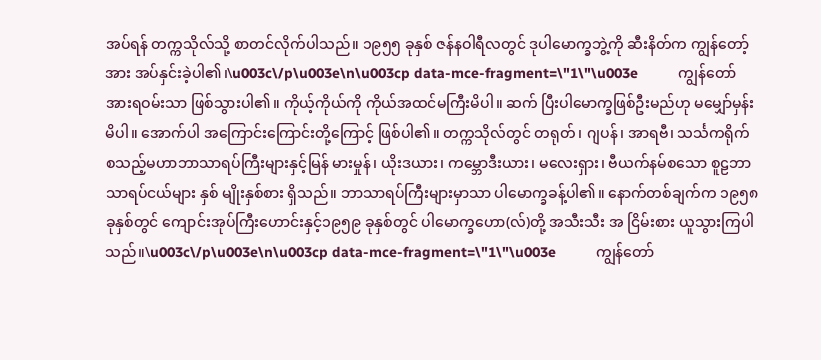အပ်ရန် တက္ကသိုလ်သို့ စာတင်လိုက်ပါသည်။ ၁၉၅၅ ခုနှစ် ဇန်နဝါရီလတွင် ဒုပါမောက္ခဘွဲ့ကို ဆီးနိတ်က ကျွန်တော့်အား အပ်နှင်းခဲ့ပါ၏၊\u003c\/p\u003e\n\u003cp data-mce-fragment=\"1\"\u003e          ကျွန်တော် အားရဝမ်းသာ ဖြစ်သွားပါ၏။ ကိုယ့်ကိုယ်ကို ကိုယ်အထင်မကြီးမိပါ။ ဆက် ပြီးပါမောက္ခဖြစ်ဦးမည်ဟု မမျှော်မှန်းမိပါ။ အောက်ပါ အကြောင်းကြောင်းတို့ကြောင့် ဖြစ်ပါ၏။ တက္ကသိုလ်တွင် တရုတ်၊ ဂျပန်၊ အာရဗီ၊ သင်္သကရိုက် စသည့်မဟာဘာသာရပ်ကြီးများနှင့်မြန် မားမှုန်၊ ယိုးဒယား၊ ကမ္ဘောဒီးယား၊ မလေးရှား၊ ဗီယက်နမ်စသော စူဠဘာသာရပ်ငယ်များ နှစ် မျိုးနှစ်စား ရှိသည်။ ဘာသာရပ်ကြီးများမှာသာ ပါမောက္ခခန့်ပါ၏။ နောက်တစ်ချက်က ၁၉၅၈ ခုနှစ်တွင် ကျောင်းအုပ်ကြီးဟောင်းနှင့်၁၉၅၉ ခုနှစ်တွင် ပါမောက္ခဟော(လ်)တို့ အသီးသီး အ ငြိမ်းစား ယူသွားကြပါသည်။\u003c\/p\u003e\n\u003cp data-mce-fragment=\"1\"\u003e          ကျွန်တော်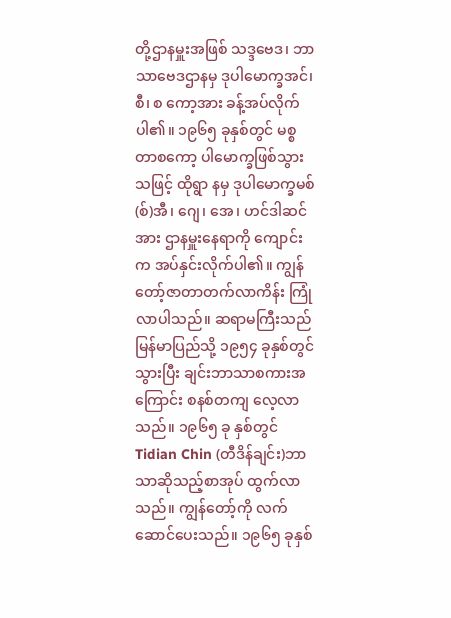တို့ဌာနမှူးအဖြစ် သဒ္ဒဗေဒ၊ ဘာသာဗေဒဌာနမှ ဒုပါမောက္ခအင်၊ စီ၊ စ ကော့အား ခန့်အပ်လိုက်ပါ၏။ ၁၉၆၅ ခုနှစ်တွင် မစ္စတာစကော့ ပါမောက္ခဖြစ်သွားသဖြင့် ထိုရွာ နမှ ဒုပါမောက္ခမစ်(စ်)အီ၊ ဂျေ၊ အေ၊ ဟင်ဒါဆင်အား ဌာနမှူးနေရာကို ကျောင်းက အပ်နှင်းလိုက်ပါ၏။ ကျွန်တော့်ဇာတာတက်လာကိန်း ကြုံလာပါသည်။ ဆရာမကြီးသည် မြန်မာပြည်သို့ ၁၉၅၄ ခုနှစ်တွင်သွားပြီး ချင်းဘာသာစကားအကြောင်း စနစ်တကျ လေ့လာသည်။ ၁၉၆၅ ခု နှစ်တွင် Tidian Chin (တီဒိန်ချင်း)ဘာသာဆိုသည့်စာအုပ် ထွက်လာသည်။ ကျွန်တော့်ကို လက်ဆောင်ပေးသည်။ ၁၉၆၅ ခုနှစ်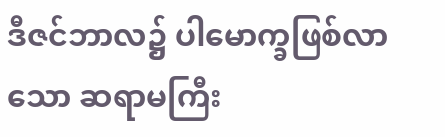ဒီဇင်ဘာလ၌ ပါမောက္ခဖြစ်လာသော ဆရာမကြီး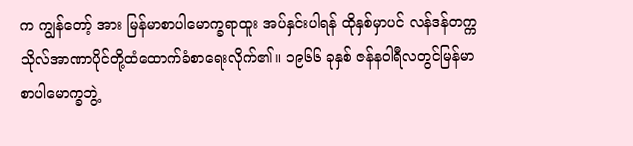က ကျွန်တော့် အား မြန်မာစာပါမောက္ခရာထူး အပ်နှင်းပါရန် ထိုနှစ်မှာပင် လန်ဒန်တက္ကသိုလ်အာဏာပိုင်တို့ထံထောက်ခံစာရေးလိုက်၏။ ၁၉၆၆ ခုနှစ် ဇန်နဝါရီလတွင်မြန်မာစာပါမောက္ခဘွဲ့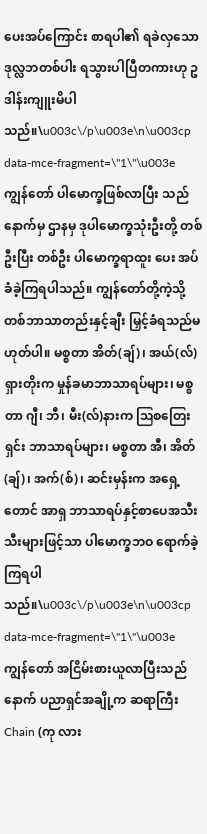ပေးအပ်ကြောင်း စာရပါ၏ ရခဲလှသော ဒုလ္လဘတစ်ပါး ရသွားပါပြီတကားဟု ဥဒါန်းကျူးမိပါသည်။\u003c\/p\u003e\n\u003cp data-mce-fragment=\"1\"\u003e          ကျွန်တော် ပါမောက္ခဖြစ်လာပြီး သည်နောက်မှ ဌာနမှ ဒုပါမောက္ခသုံးဦးတို့ တစ်ဦးပြီး တစ်ဦး ပါမောက္ခရာထူး ပေး အပ်ခံခဲ့ကြရပါသည်။ ကျွန်တော်တို့ကဲ့သို့ တစ်ဘာသာတည်းနှင့်ချီး မြှင့်ခံရသည်မဟုတ်ပါ။ မစ္စတာ အိတ်(ချ်)၊ အယ်(လ်) ရှားတိုးက မှုန်ခမာဘာသာရပ်များ၊ မစ္စ တာ ဂျီ၊ ဘီ၊ မီး(လ်)နားက ဩစတြေးရှင်း ဘာသာရပ်များ၊ မစ္စတာ အီ၊ အိတ်(ချ်)၊ အက်(စ်)၊ ဆင်းမှန်းက အရှေ့တောင် အာရှ ဘာသာရပ်နှင့်စာပေအသီးသီးများဖြင့်သာ ပါမောက္ခဘဝ ရောက်ခဲ့ကြရပါသည်။\u003c\/p\u003e\n\u003cp data-mce-fragment=\"1\"\u003e          ကျွန်တော် အငြိမ်းစားယူလာပြီးသည်နောက် ပညာရှင်အချို့က ဆရာကြီး Chain (ကု လား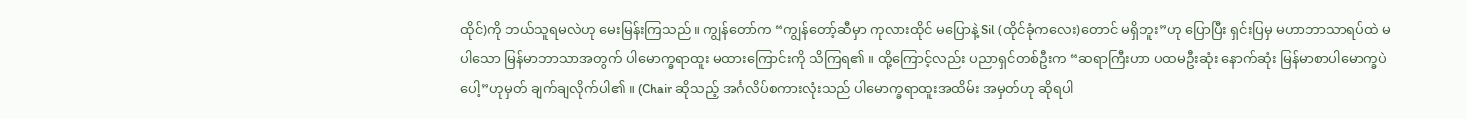ထိုင်)ကို ဘယ်သူရမလဲဟု မေးမြန်းကြသည်။ ကျွန်တော်က “ကျွန်တော့်ဆီမှာ ကုလားထိုင် မပြောနဲ့ Sil (ထိုင်ခုံကလေး)တောင် မရှိဘူး”ဟု ပြောပြီး ရှင်းပြမှ မဟာဘာသာရပ်ထဲ မပါသော မြန်မာဘာသာအတွက် ပါမောက္ခရာထူး မထားကြောင်းကို သိကြရ၏ ။ ထို့ကြောင့်လည်း ပညာရှင်တစ်ဦးက “ဆရာကြီးဟာ ပထမဦးဆုံး နောက်ဆုံး မြန်မာစာပါမောက္ခပဲပေါ့”ဟုမှတ် ချက်ချလိုက်ပါ၏ ။ (Chair ဆိုသည့် အင်္ဂလိပ်စကားလုံးသည် ပါမောက္ခရာထူးအထိမ်း အမှတ်ဟု ဆိုရပါ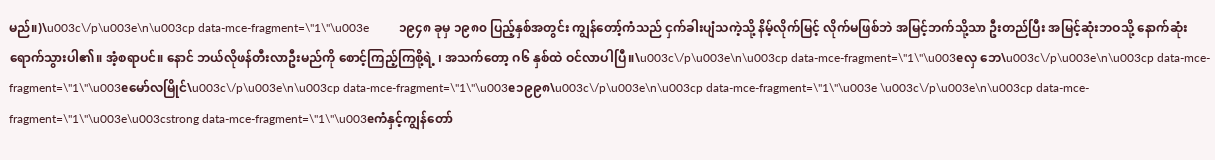မည်။)\u003c\/p\u003e\n\u003cp data-mce-fragment=\"1\"\u003e          ၁၉၄၈ ခုမှ ၁၉၈၀ ပြည့်နှစ်အတွင်း ကျွန်တော့်ကံသည် ငှက်ခါးပျံသကဲ့သို့ နိမ့်လိုက်မြင့် လိုက်မဖြစ်ဘဲ အမြင့်ဘက်သို့သာ ဦးတည်ပြီး အမြင့်ဆုံးဘဝသို့ နောက်ဆုံးရောက်သွားပါ၏။ အံ့စရာပင်။ နောင် ဘယ်လိုဖန်တီးလာဦးမည်ကို စောင့်ကြည့်ကြစို့ရဲ့ ၊ အသက်တော့ ဂ၆ နှစ်ထဲ ဝင်လာပါပြီ။\u003c\/p\u003e\n\u003cp data-mce-fragment=\"1\"\u003eလှ ဘေ\u003c\/p\u003e\n\u003cp data-mce-fragment=\"1\"\u003eမော်လမြိုင်\u003c\/p\u003e\n\u003cp data-mce-fragment=\"1\"\u003e၁၉၉၈\u003c\/p\u003e\n\u003cp data-mce-fragment=\"1\"\u003e \u003c\/p\u003e\n\u003cp data-mce-fragment=\"1\"\u003e\u003cstrong data-mce-fragment=\"1\"\u003eကံနှင့်ကျွန်တော်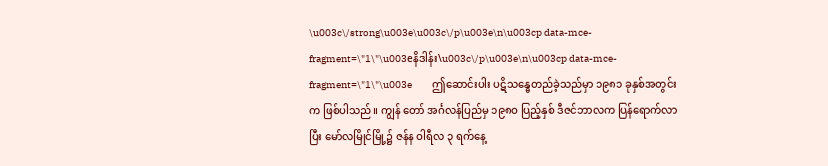\u003c\/strong\u003e\u003c\/p\u003e\n\u003cp data-mce-fragment=\"1\"\u003eနိဒါန်း\u003c\/p\u003e\n\u003cp data-mce-fragment=\"1\"\u003e          ဤဆောင်းပါး ပဋိသန္ဓေတည်ခဲ့သည်မှာ ၁၉၈၁ ခုနှစ်အတွင်းက ဖြစ်ပါသည်။ ကျွန် တော် အင်္ဂလန်ပြည်မှ ၁၉၈ဝ ပြည့်နှစ် ဒီဇင်ဘာလက ပြန်ရောက်လာပြီး မော်လမြိုင်မြို့၌ ဇန်န ဝါရီလ ၃ ရက်နေ့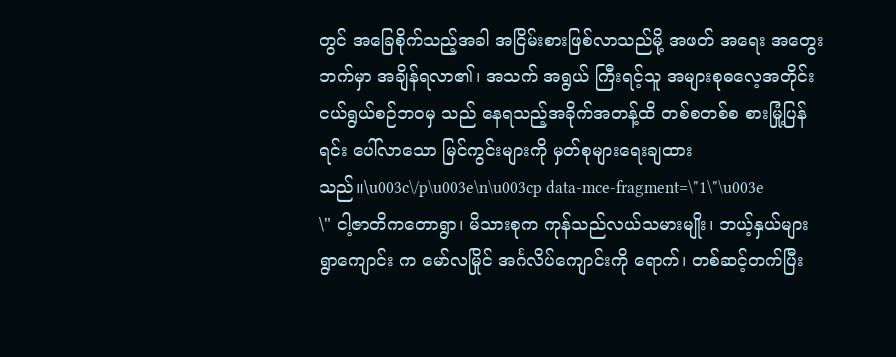တွင် အခြေစိုက်သည့်အခါ အငြိမ်းစားဖြစ်လာသည်မို့ အဖတ် အရေး အတွေး ဘက်မှာ အချိန်ရလာ၏၊ အသက် အရွယ် ကြီးရင့်သူ အများစုဓလေ့အတိုင်း ငယ်ရွယ်စဉ်ဘဝမှ သည် နေရသည့်အခိုက်အတန့်ထိ တစ်စတစ်စ စားမြုံ့ပြန်ရင်း ပေါ်လာသော မြင်ကွင်းများကို မှတ်စုများရေးချထားသည်။\u003c\/p\u003e\n\u003cp data-mce-fragment=\"1\"\u003e          \" ငါ့ဇာတိကတောရွာ၊ မိသားစုက ကုန်သည်လယ်သမားမျိုး၊ ဘယ့်နှယ်များ ရွာကျောင်း က မော်လမြိုင် အင်္ဂလိပ်ကျောင်းကို ရောက်၊ တစ်ဆင့်တက်ပြီး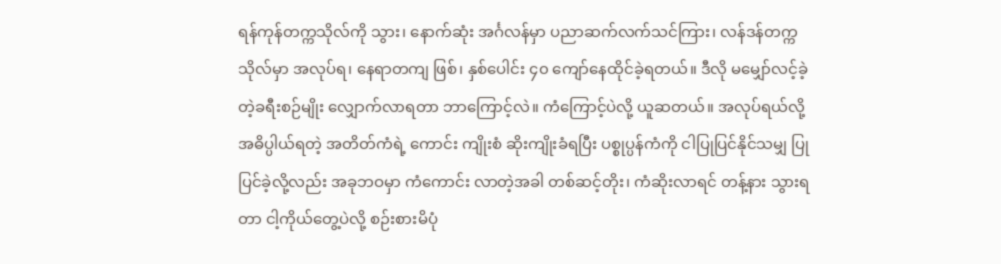ရန်ကုန်တက္ကသိုလ်ကို သွား၊ နောက်ဆုံး အင်္ဂလန်မှာ ပညာဆက်လက်သင်ကြား၊ လန်ဒန်တက္ကသိုလ်မှာ အလုပ်ရ၊ နေရာတကျ ဖြစ်၊ နှစ်ပေါင်း ၄၀ ကျော်နေထိုင်ခဲ့ရတယ်။ ဒီလို မမျှော်လင့်ခဲ့တဲ့ခရီးစဉ်မျိုး လျှောက်လာရတာ ဘာကြောင့်လဲ။ ကံကြောင့်ပဲလို့ ယူဆတယ်။ အလုပ်ရယ်လို့ အဓိပ္ပါယ်ရတဲ့ အတိတ်ကံရဲ့ ကောင်း ကျိုးစံ ဆိုးကျိုးခံရပြီး ပစ္စုပ္ပန်ကံကို ငါပြုပြင်နိုင်သမျှ ပြုပြင်ခဲ့လို့လည်း အခုဘဝမှာ ကံကောင်း လာတဲ့အခါ တစ်ဆင့်တိုး၊ ကံဆိုးလာရင် တန့်နား သွားရတာ ငါ့ကိုယ်တွေ့ပဲလို့ စဉ်းစားမိပုံ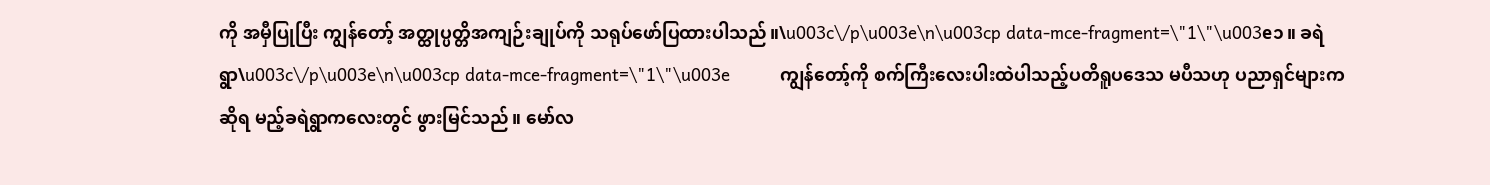ကို အမှီပြုပြီး ကျွန်တော့် အတ္ထုပ္ပတ္တိအကျဉ်းချုပ်ကို သရုပ်ဖော်ပြထားပါသည်။\u003c\/p\u003e\n\u003cp data-mce-fragment=\"1\"\u003e၁။ ခရဲရွာ\u003c\/p\u003e\n\u003cp data-mce-fragment=\"1\"\u003e          ကျွန်တော့်ကို စက်ကြီးလေးပါးထဲပါသည့်ပတိရူပဒေသ မပီသဟု ပညာရှင်များကဆိုရ မည့်ခရဲရွာကလေးတွင် ဖွားမြင်သည်။ မော်လ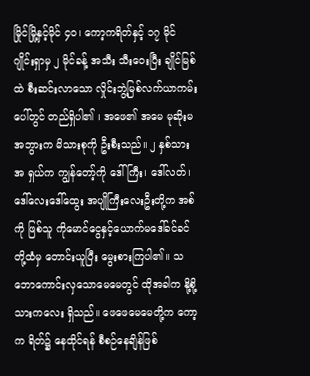မြိုင်မြို့နှင့်မိုင် ၄၀၊ ကော့ကရိတ်နှင့် ၁၇ မိုင် ဂျိုင်းရှာမှ ၂ မိုင်ခန့် အသီး သီးဝေးပြီး ချိုင်မြစ်ထဲ စီးဆင်းလာသော လှိုင်းဘွဲ့မြစ်လက်ယာကမ်း ပေါ်တွင် တည်ရှိပါ၏ ၊ အဖေ၏ အမေ မုဆိုးမအဘွားက မိသားစုကို ဦးစီးသည်။ ၂ နှစ်သားအ ရှယ်က ကျွန်တော့်ကို ဒေါ်ကြီး၊ ဒေါ်လတ်၊ ဒေါ်လေးဒေါ်ထွေး အပျိုကြီးလေးဦးတို့က အစ်ကို ဖြစ်သူ ကိုမောင်ငွေနှင့်ယောက်မဒေါ်ခင်ခင်တို့ထံမှ တောင်းယူပြီး မွေးစားကြပါ၏။ သဘောကောင်းလှသောမေမေတွင် ထိုအခါက နို့စို့သားကလေး ရှိသည်။ ဖေဖေမေမေတို့က ကော့က ရိတ်၌ နေထိုင်ရန် စီစဉ်နေချိန်ဖြစ်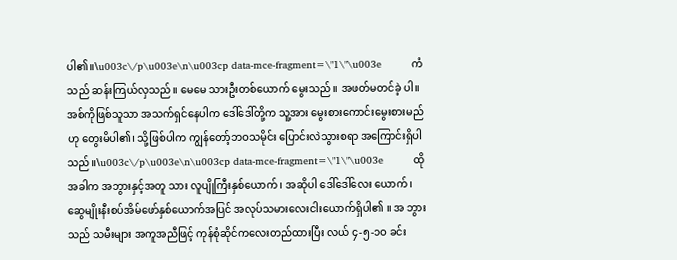ပါ၏။\u003c\/p\u003e\n\u003cp data-mce-fragment=\"1\"\u003e          ကံသည် ဆန်းကြယ်လှသည်။ မေမေ သားဦးတစ်ယောက် မွေးသည်။ အဖတ်မတင်ခဲ့ ပါ။ အစ်ကိုဖြစ်သူသာ အသက်ရှင်နေပါက ဒေါ်ဒေါ်တို့က သူ့အား မွေးစားကောင်းမွေးစားမည် ဟု တွေးမိပါ၏၊ သို့ဖြစ်ပါက ကျွန်တော့်ဘဝသမိုင်း ပြောင်းလဲသွားစရာ အကြောင်းရှိပါသည်။\u003c\/p\u003e\n\u003cp data-mce-fragment=\"1\"\u003e          ထိုအခါက အဘွားနှင့်အတူ သား လူပျိုကြီးနှစ်ယောက်၊ အဆိုပါ ဒေါ်ဒေါ်လေး ယောက်၊ ဆွေမျိုးနီးစပ်အိမ်ဖော်နှစ်ယောက်အပြင် အလုပ်သမားလေးငါးယောက်ရှိပါ၏ ။ အ ဘွားသည် သမီးများ အကူအညီဖြင့် ကုန်စုံဆိုင်ကလေးတည်ထားပြီး လယ် ၄-၅-၁ဝ ခင်း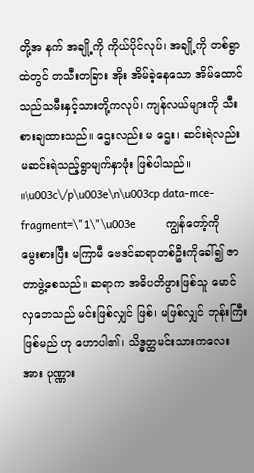တို့အ နက် အချို့ကို ကိုယ်ပိုင်လုပ်၊ အချို့ကို တစ်ရွာထဲတွင် တသီးတခြား အိုး အိမ်ခဲ့နေသော အိမ်ထောင်သည်သမီးနှင့်သားတို့ကလုပ်၊ ကျန်လယ်များကို သီးစားချထားသည်။ ဌေးလည်း မ ဌေး၊ ဆင်းရဲလည်း မဆင်းရဲသည့်ရွာမျက်နှာဖုံး ဖြစ်ပါသည်။ ။\u003c\/p\u003e\n\u003cp data-mce-fragment=\"1\"\u003e          ကျွန်တော့်ကို မွေးစားပြီး မကြာမီ ဗေဒင်ဆရာတစ်ဦးကိုခေါ်၍ ဇာတာဖွဲ့စေသည်။ ဆရာက အဓိပတိဖွားဖြစ်သူ မောင်လှဘေသည် မင်းဖြစ်လျှင် ဖြစ်၊ မဖြစ်လျှင် ဘုန်းကြီးဖြစ်မည် ဟု ဟောပါ၏၊ သိဒ္ဓတ္ထမင်းသားကလေး အား ပုဏ္ဏား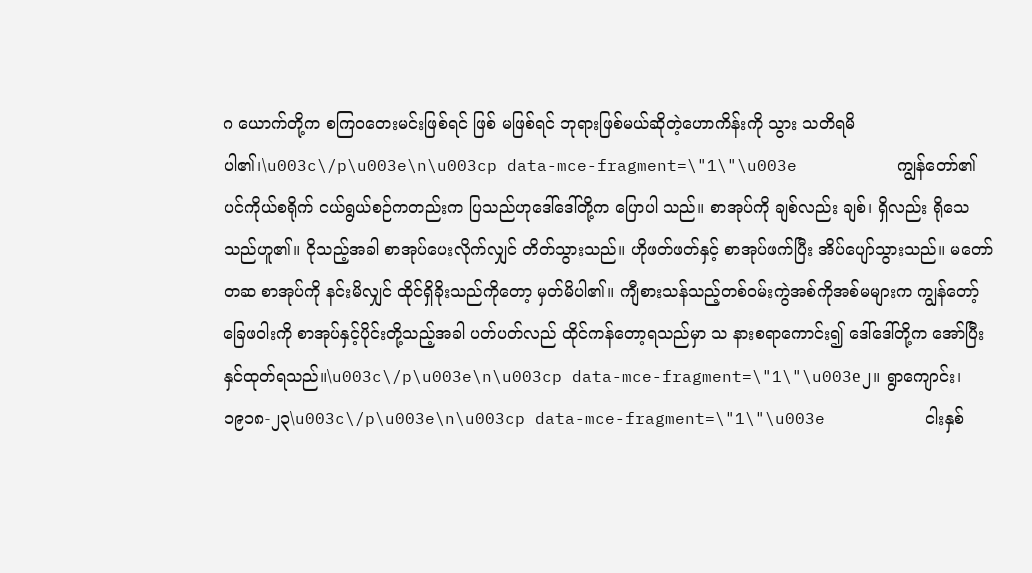ဂ ယောက်တို့က စကြဝတေးမင်းဖြစ်ရင် ဖြစ် မဖြစ်ရင် ဘုရားဖြစ်မယ်ဆိုတဲ့ဟောကိန်းကို သွား သတိရမိပါ၏၊\u003c\/p\u003e\n\u003cp data-mce-fragment=\"1\"\u003e          ကျွန်တော်၏ ပင်ကိုယ်စရိုက် ငယ်ရွယ်စဉ်ကတည်းက ပြသည်ဟုဒေါ်ဒေါ်တို့က ပြောပါ သည်။ စာအုပ်ကို ချစ်လည်း ချစ်၊ ရှိလည်း ရိုသေသည်ဟူ၏။ ငိုသည့်အခါ စာအုပ်ပေးလိုက်လျှင် တိတ်သွားသည်။ ဟိုဖတ်ဖတ်နှင့် စာအုပ်ဖက်ပြီး အိပ်ပျော်သွားသည်။ မတော်တဆ စာအုပ်ကို နင်းမိလျှင် ထိုင်ရှိခိုးသည်ကိုတော့ မှတ်မိပါ၏။ ကျီစားသန်သည့်တစ်ဝမ်းကွဲအစ်ကိုအစ်မများက ကျွန်တော့်ခြေဖဝါးကို စာအုပ်နှင့်ပိုင်းတို့သည့်အခါ ပတ်ပတ်လည် ထိုင်ကန်တော့ရသည်မှာ သ နားစရာကောင်း၍ ဒေါ်ဒေါ်တို့က အော်ပြီး နှင်ထုတ်ရသည်။\u003c\/p\u003e\n\u003cp data-mce-fragment=\"1\"\u003e၂။ ရွာကျောင်း၊ ၁၉၁၈-၂၃\u003c\/p\u003e\n\u003cp data-mce-fragment=\"1\"\u003e          ငါးနှစ်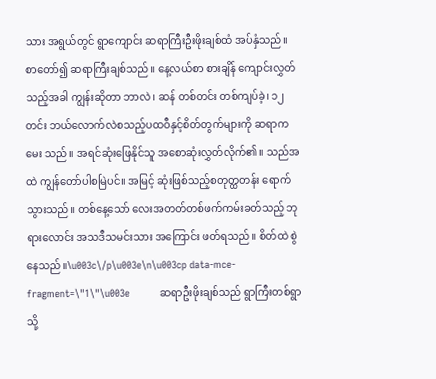သား အရွယ်တွင် ရွာကျောင်း ဆရာကြီးဦးဖိုးချစ်ထံ အပ်နှံသည်။ စာတော်၍ ဆရာကြီးချစ်သည်။ နေ့လယ်စာ စားချိန် ကျောင်းလွှတ်သည့်အခါ ကျွန်းဆိုတာ ဘာလဲ၊ ဆန် တစ်တင်း တစ်ကျပ်ခဲ့၊ ၁၂ တင်း ဘယ်လောက်လဲစသည့်ပထဝီနှင့်စိတ်တွက်များကို ဆရာကမေး သည်။ အရင်ဆုံးဖြေနိုင်သူ အစောဆုံးလွှတ်လိုက်၏။ သည်အထဲ ကျွန်တော်ပါစမြဲပင်။ အမြင့် ဆုံးဖြစ်သည့်စတုတ္ထတန်း ရောက်သွားသည်။ တစ်နေ့သော် လေးအတတ်တစ်ဖက်ကမ်းခတ်သည့် ဘုရားလောင်း အသဒီသမင်းသား အကြောင်း ဖတ်ရသည်။ စိတ်ထဲ စွဲနေသည်။\u003c\/p\u003e\n\u003cp data-mce-fragment=\"1\"\u003e          ဆရာဦးဖိုးချစ်သည် ရွာကြီးတစ်ရွာသို့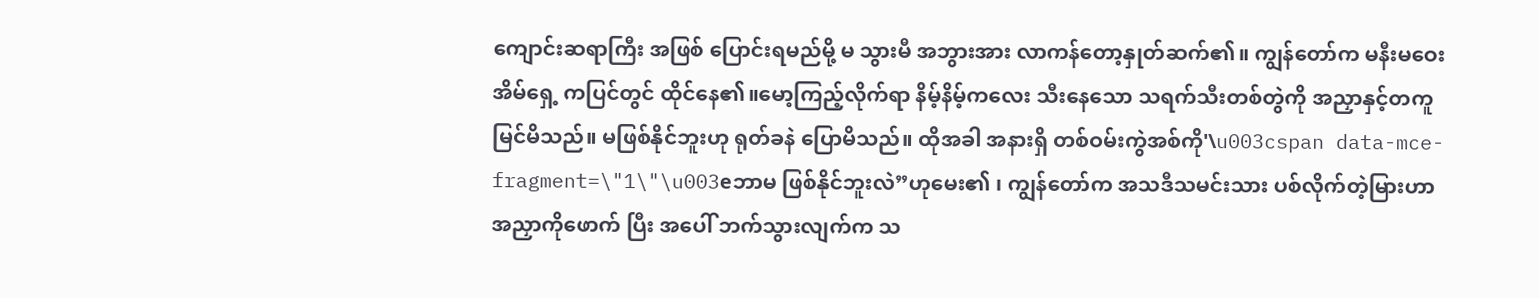ကျောင်းဆရာကြီး အဖြစ် ပြောင်းရမည်မို့ မ သွားမီ အဘွားအား လာကန်တော့နှုတ်ဆက်၏။ ကျွန်တော်က မနီးမဝေး အိမ်ရှေ့ ကပြင်တွင် ထိုင်နေ၏။မော့ကြည့်လိုက်ရာ နိမ့်နိမ့်ကလေး သီးနေသော သရက်သီးတစ်တွဲကို အညှာနှင့်တကူ မြင်မိသည်။ မဖြစ်နိုင်ဘူးဟု ရုတ်ခနဲ ပြောမိသည်။ ထိုအခါ အနားရှိ တစ်ဝမ်းကွဲအစ်ကို'\u003cspan data-mce-fragment=\"1\"\u003eဘာမ ဖြစ်နိုင်ဘူးလဲ”ဟုမေး၏ ၊ ကျွန်တော်က အသဒီသမင်းသား ပစ်လိုက်တဲ့မြားဟာ အညှာကိုဖောက် ပြီး အပေါ် ဘက်သွားလျက်က သ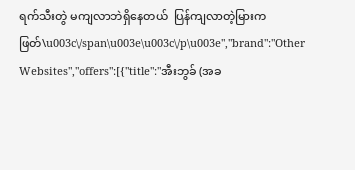ရက်သီးတွဲ မကျလာဘဲရှိနေတယ်  ပြန်ကျလာတဲ့မြားကဖြတ်\u003c\/span\u003e\u003c\/p\u003e","brand":"Other Websites","offers":[{"title":"အီးဘွခ် (အခ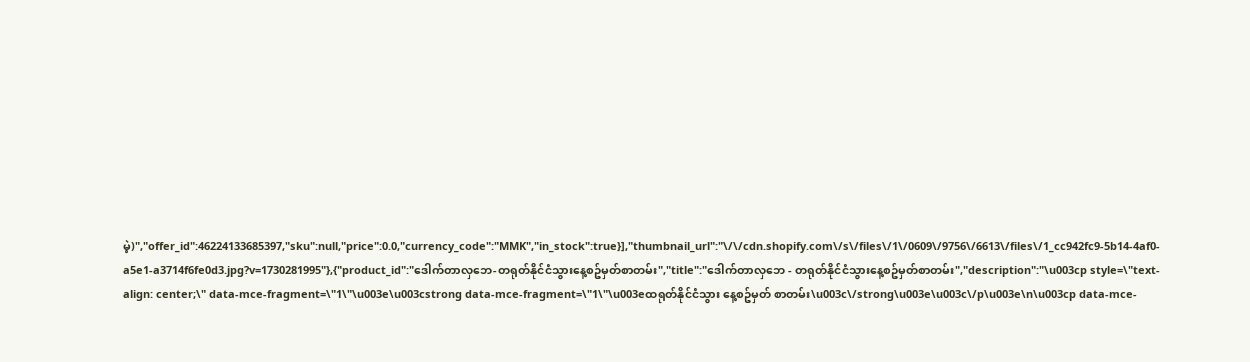မဲ့)","offer_id":46224133685397,"sku":null,"price":0.0,"currency_code":"MMK","in_stock":true}],"thumbnail_url":"\/\/cdn.shopify.com\/s\/files\/1\/0609\/9756\/6613\/files\/1_cc942fc9-5b14-4af0-a5e1-a3714f6fe0d3.jpg?v=1730281995"},{"product_id":"ဒေါက်တာလှဘေ-တရုတ်နိုင်ငံသွားနေ့စဥ်မှတ်စာတမ်း","title":"ဒေါက်တာလှဘေ - တရုတ်နိုင်ငံသွားနေ့စဥ်မှတ်စာတမ်း","description":"\u003cp style=\"text-align: center;\" data-mce-fragment=\"1\"\u003e\u003cstrong data-mce-fragment=\"1\"\u003eထရုတ်နိုင်ငံသွား နေ့စဥ်မှတ် စာတမ်း\u003c\/strong\u003e\u003c\/p\u003e\n\u003cp data-mce-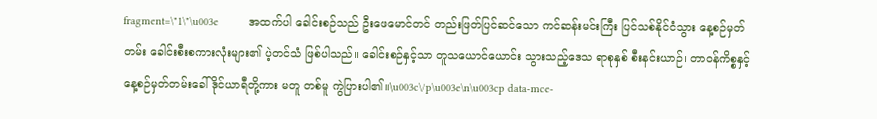fragment=\"1\"\u003e          အထက်ပါ ခေါင်းစဉ်သည် ဦးဖေမောင်တင် တည်းဖြတ်ပြင်ဆင်သော ကင်ဆန်းမင်းကြီး ပြင်သစ်နိုင်ငံသွား နေ့စဉ်မှတ်တမ်း ခေါင်းစီးစကားလုံးများ၏ ပဲ့တင်သံ ဖြစ်ပါသည်။ ခေါင်းစဉ်နှင့်သာ တူသယောင်ယောင်း သွားသည့်ဒေသ ရာစုနှစ် စီးနင်းယာဉ်၊ တာဝန်ကိစ္စနှင့် နေ့စဉ်မှတ်တမ်းခေါ် ဒိုင်ယာရီတို့ကား မတူ တစ်မူ ကွဲပြားပါ၏။\u003c\/p\u003e\n\u003cp data-mce-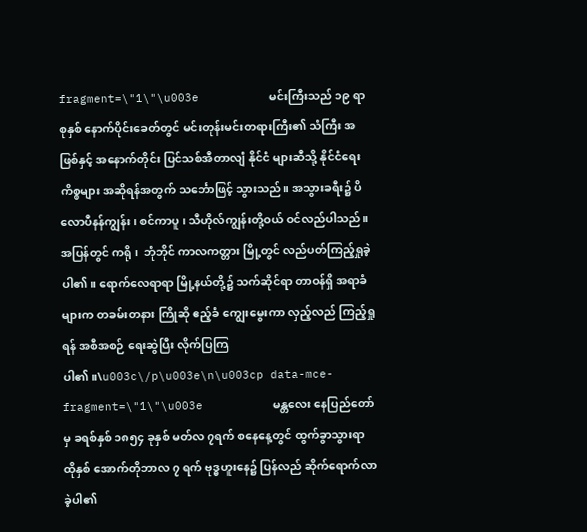fragment=\"1\"\u003e          မင်းကြီးသည် ၁၉ ရာစုနှစ် နောက်ပိုင်းခေတ်တွင် မင်းတုန်းမင်းတရားကြီး၏ သံကြီး အဖြစ်နှင့် အနောက်တိုင်း ပြင်သစ်အီတာလျံ နိုင်ငံ များဆီသို့ နိုင်ငံရေး ကိစ္စများ အဆိုရန်အတွက် သင်္ဘောဖြင့် သွားသည်။ အသွားခရီး၌ ပိလောပီနန်ကျွန်း၊ စင်ကာပူ ၊ သီဟိုလ်ကျွန်းတို့ဝယ် ဝင်လည်ပါသည်။ အပြန်တွင် ကရို ၊  ဘုံဘိုင် ကာလကတ္တား မြို့တွင် လည်ပတ်ကြည့်ရှုခဲ့ပါ၏။ ရောက်လေရာရာ မြို့နယ်တို့၌ သက်ဆိုင်ရာ တာဝန်ရှိ အရာခံများက တခမ်းတနား ကြိုဆို ဧည့်ခံ ကျွေးမွေးကာ လှည့်လည် ကြည့်ရှုရန် အစီအစဉ် ရေးဆွဲပြီး လိုက်ပြကြပါ၏။\u003c\/p\u003e\n\u003cp data-mce-fragment=\"1\"\u003e          မန္တလေး နေပြည်တော်မှ ခရစ်နှစ် ၁၈၅၄ ခုနှစ် မတ်လ ၇ရက် စနေနေ့တွင် ထွက်ခွာသွားရာ ထိုနှစ် အောက်တိုဘာလ ၇ ရက် ဗုဒ္ဓဟူးနေ၌ ပြန်လည် ဆိုက်ရောက်လာခဲ့ပါ၏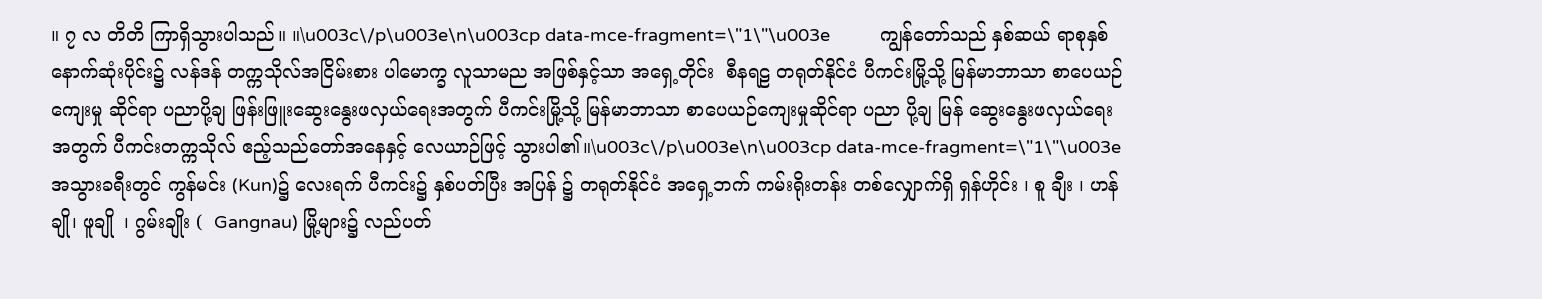။ ၇ လ တိတိ ကြာရှိသွားပါသည်။ ။\u003c\/p\u003e\n\u003cp data-mce-fragment=\"1\"\u003e          ကျွန်တော်သည် နှစ်ဆယ် ရာစုနှစ် နောက်ဆုံးပိုင်း၌ လန်ဒန် တက္ကသိုလ်အငြိမ်းစား ပါမောက္ခ လူသာမည အဖြစ်နှင့်သာ အရှေ့တိုင်း  စီနရဠ တရုတ်နိုင်ငံ ပီကင်းမြို့သို့ မြန်မာဘာသာ စာပေယဉ်ကျေးမှု ဆိုင်ရာ ပညာပို့ချ ဖြန်းဖြူးဆွေးနွေးဖလှယ်ရေးအတွက် ပီကင်းမြို့သို့ မြန်မာဘာသာ စာပေယဉ်ကျေးမှုဆိုင်ရာ ပညာ ပို့ချ မြန် ဆွေးနွေးဖလှယ်ရေးအတွက် ပီကင်းတက္ကသိုလ် ဧည့်သည်တော်အနေနှင့် လေယာဉ်ဖြင့် သွားပါ၏။\u003c\/p\u003e\n\u003cp data-mce-fragment=\"1\"\u003e          အသွားခရီးတွင် ကွန်မင်း (Kun)၌ လေးရက် ပီကင်း၌ နှစ်ပတ်ပြီး အပြန် ၌ တရုတ်နိုင်ငံ အရှေ့ဘက် ကမ်းရိုးတန်း တစ်လျှောက်ရှိ ရှန်ဟိုင်း ၊ စူ ချီး ၊ ဟန်ချို၊ ဖူချို  ၊ ဂွမ်းချိုး (  Gangnau) မြို့များ၌ လည်ပတ်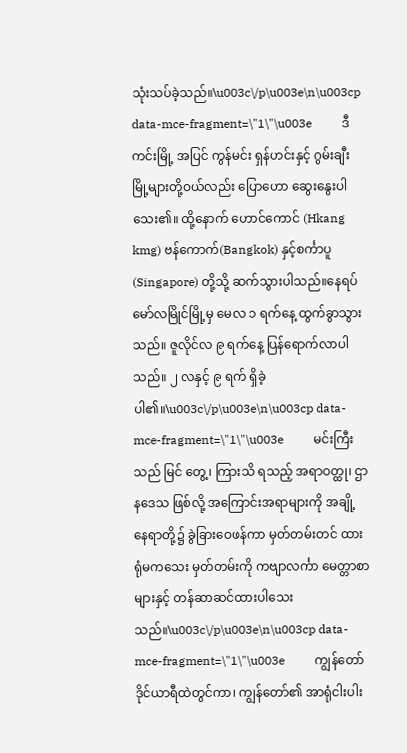သုံးသပ်ခဲ့သည်။\u003c\/p\u003e\n\u003cp data-mce-fragment=\"1\"\u003e          ဒီကင်းမြို့ အပြင် ကွန်မင်း ရှန်ဟင်းနှင့် ဂွမ်းချီး မြို့များတို့ဝယ်လည်း ပြောဟော ဆွေးနွေးပါသေး၏။ ထို့နောက် ဟောင်ကောင် (Hkang kmg) ဗန်ကောက်(Bangkok) နှင့်စင်္ကာပူ(Singapore) တို့သို့ ဆက်သွားပါသည်။နေရပ် မော်လမြိုင်မြို့မှ မေလ ၁ ရက်နေ့ ထွက်ခွာသွားသည်။ ဇူလိုင်လ ၉ ရက်နေ့ ပြန်ရောက်လာပါသည်။ ၂ လနှင့် ၉ ရက် ရှိခဲ့ပါ၏။\u003c\/p\u003e\n\u003cp data-mce-fragment=\"1\"\u003e          မင်းကြီးသည် မြင် တွေ့၊ ကြားသိ ရသည့် အရာဝတ္ထု၊ ဌာနဒေသ ဖြစ်လို့ အကြောင်းအရာများကို အချို့ နေရာတို့၌ ခွဲခြားဝေဖန်ကာ မှတ်တမ်းတင် ထားရုံမကသေး မှတ်တမ်းကို ကဗျာလင်္ကာ မေတ္တာစာများနှင့် တန်ဆာဆင်ထားပါသေးသည်။\u003c\/p\u003e\n\u003cp data-mce-fragment=\"1\"\u003e          ကျွန်တော် ဒိုင်ယာရီထဲတွင်ကာ၊ ကျွန်တော်၏ အာရုံငါးပါး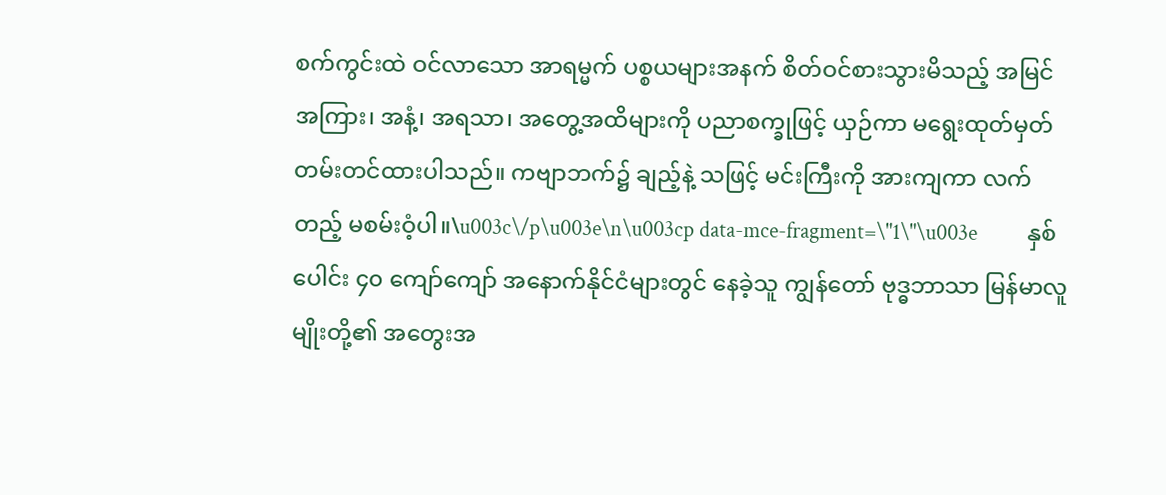စက်ကွင်းထဲ ဝင်လာသော အာရမ္မက် ပစ္စယများအနက် စိတ်ဝင်စားသွားမိသည့် အမြင်အကြား၊ အနံ့၊ အရသာ၊ အတွေ့အထိများကို ပညာစက္ခုဖြင့် ယှဉ်ကာ မရွေးထုတ်မှတ်တမ်းတင်ထားပါသည်။ ကဗျာဘက်၌ ချည့်နဲ့ သဖြင့် မင်းကြီးကို အားကျကာ လက်တည့် မစမ်းဝံ့ပါ။\u003c\/p\u003e\n\u003cp data-mce-fragment=\"1\"\u003e          နှစ်ပေါင်း ၄၀ ကျော်ကျော် အနောက်နိုင်ငံများတွင် နေခဲ့သူ ကျွန်တော် ဗုဒ္ဓဘာသာ မြန်မာလူမျိုးတို့၏ အတွေးအ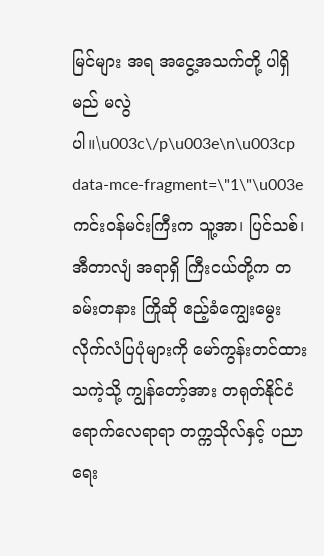မြင်များ အရ အငွေ့အသက်တို့ ပါရှိမည် မလွဲပါ။\u003c\/p\u003e\n\u003cp data-mce-fragment=\"1\"\u003e          ကင်းဝန်မင်းကြီးက သူ့အာ၊ ပြင်သစ်၊ အီတာလျံ အရာရှိ ကြီးငယ်တို့က တခမ်းတနား ကြိုဆို ဧည့်ခံကျွေးမွေး လိုက်လံပြပုံများကို မော်ကွန်းတင်ထားသကဲ့သို့ ကျွန်တော့်အား တရုတ်နိုင်ငံ ရောက်လေရာရာ တက္ကသိုလ်နှင့် ပညာရေး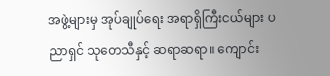အဖွဲ့များမှ အုပ်ချုပ်ရေး အရာရှိကြီးငယ်များ ပညာရှင် သုတေသီနှင့် ဆရာဆရာ။ ကျောင်း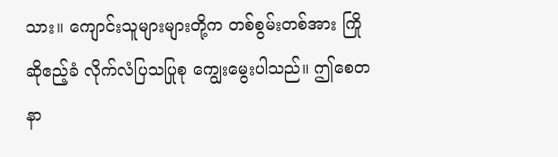သား။ ကျောင်းသူများများတို့က တစ်စွမ်းတစ်အား ကြိုဆိုဧည့်ခံ လိုက်လံပြသပြုစု ကျွေးမွေးပါသည်။ ဤစေတနာ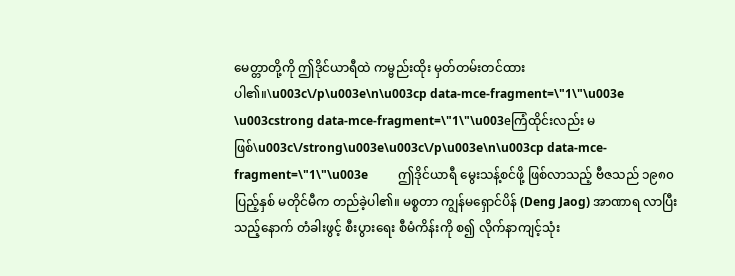မေတ္တာတို့ကို ဤဒိုင်ယာရီထဲ ကမ္ဗည်းထိုး မှတ်တမ်းတင်ထားပါ၏။\u003c\/p\u003e\n\u003cp data-mce-fragment=\"1\"\u003e          \u003cstrong data-mce-fragment=\"1\"\u003eကြံထိုင်းလည်း မဖြစ်\u003c\/strong\u003e\u003c\/p\u003e\n\u003cp data-mce-fragment=\"1\"\u003e          ဤဒိုင်ယာရီ မွေးသန့်စင်ဖို့ ဖြစ်လာသည့် ဗီဇသည် ၁၉၈၀ ပြည့်နှစ် မတိုင်မီက တည်ခဲ့ပါ၏။ မစ္စတာ ကျွန်မရှောင်ပိန် (Deng Jaog) အာဏာရ လာပြီးသည့်နောက် တံခါးဖွင့် စီးပွားရေး စီမံကိန်းကို စ၍ လိုက်နာကျင့်သုံး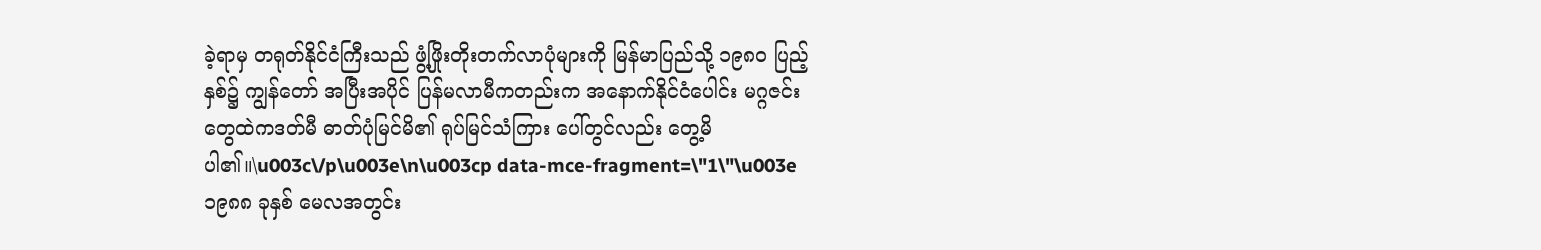ခဲ့ရာမှ တရုတ်နိုင်ငံကြီးသည် ဖွံ့ဖြိုးတိုးတက်လာပုံများကို မြန်မာပြည်သို့ ၁၉၈၀ ပြည့်နှစ်၌ ကျွန်တော် အပြီးအပိုင် ပြန်မလာမီကတည်းက အနောက်နိုင်ငံပေါင်း မဂ္ဂဇင်းတွေထဲကဒတ်မီ ဓာတ်ပုံမြင်မိ၏ ရုပ်မြင်သံကြား ပေါ်တွင်လည်း တွေ့မိပါ၏။\u003c\/p\u003e\n\u003cp data-mce-fragment=\"1\"\u003e          ၁၉၈၈ ခုနှစ် မေလအတွင်း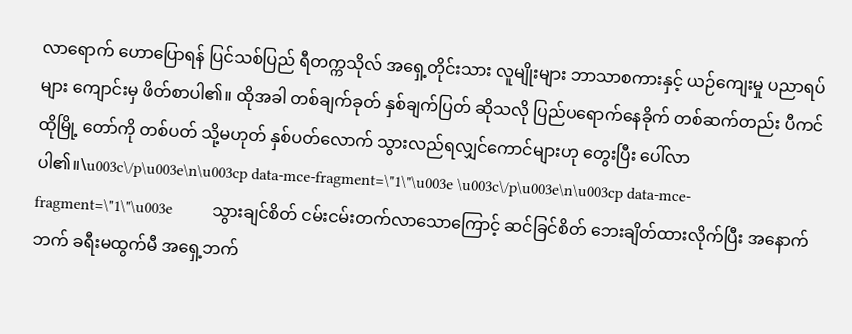လာရောက် ဟောပြောရန် ပြင်သစ်ပြည် ရီတက္ကသိုလ် အရှေ့တိုင်းသား လူမျိုးများ ဘာသာစကားနှင့် ယဉ်ကျေးမှု ပညာရပ်များ ကျောင်းမှ ဖိတ်စာပါ၏။ ထိုအခါ တစ်ချက်ခုတ် နှစ်ချက်ပြတ် ဆိုသလို ပြည်ပရောက်နေခိုက် တစ်ဆက်တည်း ပီကင်ထိုမြို့ တော်ကို တစ်ပတ် သို့မဟုတ် နှစ်ပတ်လောက် သွားလည်ရလျှင်ကောင်များဟု တွေးပြီး ပေါ်လာပါ၏။\u003c\/p\u003e\n\u003cp data-mce-fragment=\"1\"\u003e \u003c\/p\u003e\n\u003cp data-mce-fragment=\"1\"\u003e          သွားချင်စိတ် ငမ်းငမ်းတက်လာသောကြောင့် ဆင်ခြင်စိတ် ဘေးချိတ်ထားလိုက်ပြီး အနောက်ဘက် ခရီးမထွက်မီ အရှေ့ဘက်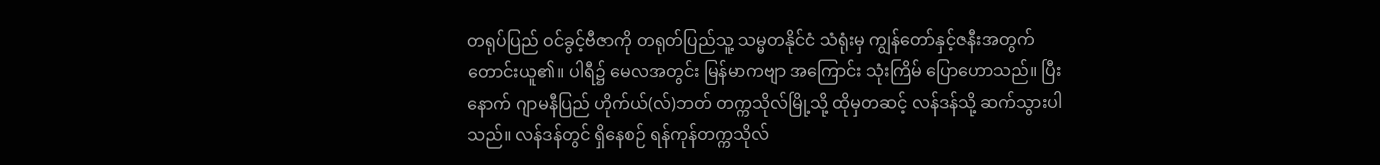တရုပ်ပြည် ဝင်ခွင့်ဗီဇာကို တရုတ်ပြည်သူ့ သမ္မတနိုင်ငံ သံရုံးမှ ကျွန်တော်နှင့်ဇနီးအတွက် တောင်းယူ၏။ ပါရီ၌ မေလအတွင်း မြန်မာကဗျာ အကြောင်း သုံးကြိမ် ပြောဟောသည်။ ပြီးနောက် ဂျာမနီပြည် ဟိုက်ယ်(လ်)ဘတ် တက္ကသိုလ်မြို့သို့ ထိုမှတဆင့် လန်ဒန်သို့ ဆက်သွားပါသည်။ လန်ဒန်တွင် ရှိနေစဉ် ရန်ကုန်တက္ကသိုလ်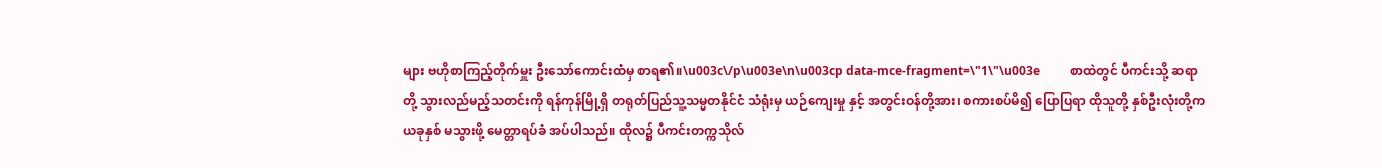များ ဗဟိုစာကြည့်တိုက်မှူး ဦးသော်ကောင်းထံမှ စာရ၏။\u003c\/p\u003e\n\u003cp data-mce-fragment=\"1\"\u003e          စာထဲတွင် ပီကင်းသို့ ဆရာတို့ သွားလည်မည့်သတင်းကို ရန်ကုန်မြို့ရှိ တရုတ်ပြည်သူ့သမ္မတနိုင်ငံ သံရုံးမှ ယဉ်ကျေးမှု နှင့် အတွင်းဝန်တို့အား၊ စကားစပ်မိ၍ ပြောပြရာ ထိုသူတို့ နှစ်ဦးလုံးတို့က ယခုနှစ် မသွားဖို့ မေတ္တာရပ်ခံ အပ်ပါသည်။ ထိုလ၌ ပီကင်းတက္ကသိုလ်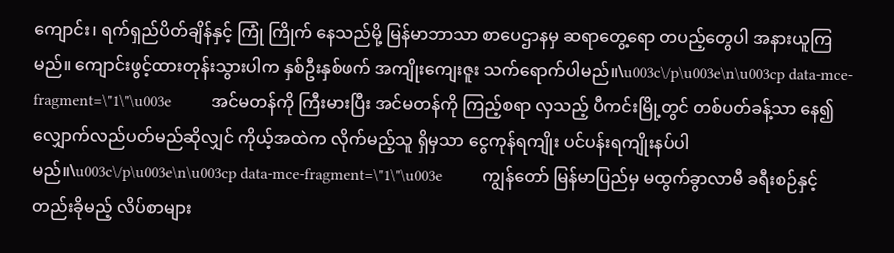ကျောင်း၊ ရက်ရှည်ပိတ်ချိန်နှင့် ကြုံ ကြိုက် နေသည်မို့ မြန်မာဘာသာ စာပေဌာနမှ ဆရာတွေ့ရော တပည့်တွေပါ အနားယူကြမည်။ ကျောင်းဖွင့်ထားတုန်းသွားပါက နှစ်ဦးနှစ်ဖက် အကျိုးကျေးဇူး သက်ရောက်ပါမည်။\u003c\/p\u003e\n\u003cp data-mce-fragment=\"1\"\u003e          အင်မတန်ကို ကြီးမားပြီး အင်မတန်ကို ကြည့်စရာ လှသည့် ပီကင်းမြို့တွင် တစ်ပတ်ခန့်သာ နေ၍ လျှောက်လည်ပတ်မည်ဆိုလျှင် ကိုယ့်အထဲက လိုက်မည့်သူ ရှိမှသာ ငွေကုန်ရကျိုး ပင်ပန်းရကျိုးနပ်ပါမည်။\u003c\/p\u003e\n\u003cp data-mce-fragment=\"1\"\u003e          ကျွန်တော် မြန်မာပြည်မှ မထွက်ခွာလာမီ ခရီးစဉ်နှင့် တည်းခိုမည့် လိပ်စာများ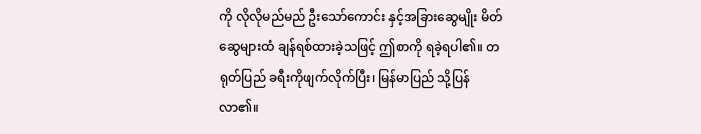ကို လိုလိုမည်မည် ဦးသော်ကောင်း နှင့်အခြားဆွေမျိုး မိတ်ဆွေများထံ ချန်ရစ်ထားခဲ့သဖြင့် ဤစာကို ရခဲ့ရပါ၏။ တရုတ်ပြည် ခရီးကိုဖျက်လိုက်ပြီး၊ မြန်မာပြည် သို့ပြန်လာ၏။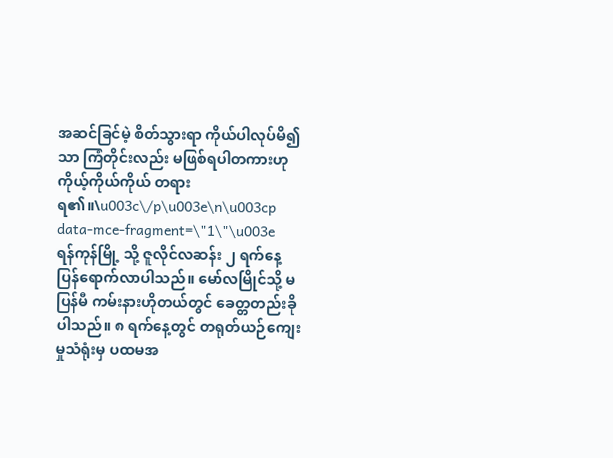အဆင်ခြင်မဲ့ စိတ်သွားရာ ကိုယ်ပါလုပ်မိ၍သာ ကြံတိုင်းလည်း မဖြစ်ရပါတကားဟု ကိုယ့်ကိုယ်ကိုယ် တရားရ၏။\u003c\/p\u003e\n\u003cp data-mce-fragment=\"1\"\u003e          ရန်ကုန်မြို့ သို့ ဇူလိုင်လဆန်း ၂ ရက်နေ့ ပြန်ရောက်လာပါသည်။ မော်လမြိုင်သို့ မပြန်မီ ကမ်းနားဟိုတယ်တွင် ခေတ္တတည်းခို ပါသည်။ ၈ ရက်နေ့တွင် တရုတ်ယဉ်ကျေးမှုသံရုံးမှ ပထမအ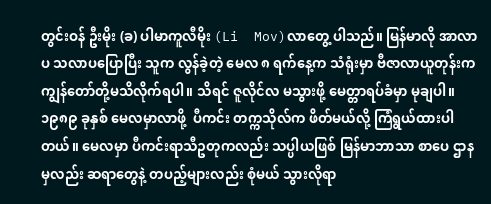တွင်းဝန် ဦးမိုး (ခ) ပါမာကူလီမိုး (Li  Mov)လာတွေ့ ပါသည်။ မြန်မာလို အာလာပ သလာပပြောပြီး သူက လွန်ခဲ့တဲ့ မေလ ၈ ရက်နေ့က သံရုံးမှာ ဗီဇာလာယူတုန်းက ကျွန်တော်တို့မသိလိုက်ရပါ။ သိရင် ဇူလိုင်လ မသွားဖို့ မေတ္တာရပ်ခံမှာ မုချပါ။ ၁၉၈၉ ခုနှစ် မေလမှာလာဖို့  ပီကင်း တက္ကသိုလ်က ဖိတ်မယ်လို့ ကြံရွယ်ထားပါတယ်။ မေလမှာ ပီကင်းရာသီဥတုကလည်း သပ္ပါယဖြစ် မြန်မာဘာသာ စာပေ ဌာနမှလည်း ဆရာတွေနဲ့ တပည့်များလည်း စုံမယ် သွားလိုရာ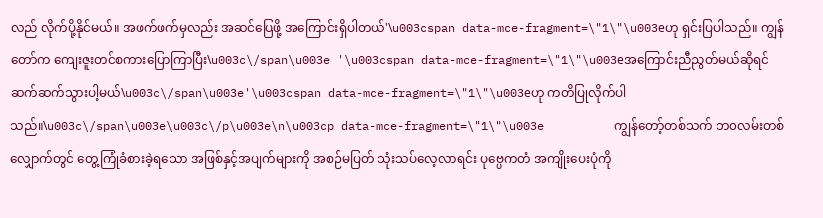လည် လိုက်ပို့နိုင်မယ်။ အဖက်ဖက်မှလည်း အဆင်ပြေဖို့ အကြောင်းရှိပါတယ်'\u003cspan data-mce-fragment=\"1\"\u003eဟု ရှင်းပြပါသည်။ ကျွန်တော်က ကျေးဇူးတင်စကားပြောကြာပြီး\u003c\/span\u003e '\u003cspan data-mce-fragment=\"1\"\u003eအကြောင်းညီညွတ်မယ်ဆိုရင် ဆက်ဆက်သွားပါ့မယ်\u003c\/span\u003e'\u003cspan data-mce-fragment=\"1\"\u003eဟု ကတိပြုလိုက်ပါသည်။\u003c\/span\u003e\u003c\/p\u003e\n\u003cp data-mce-fragment=\"1\"\u003e          ကျွန်တော့်တစ်သက် ဘ၀လမ်းတစ်လျှောက်တွင် တွေ့ကြုံခံစားခဲ့ရသော အဖြစ်နှင့်အပျက်များကို အစဉ်မပြတ် သုံးသပ်လေ့လာရင်း ပုဗ္ပေကတံ အကျိုးပေးပုံကို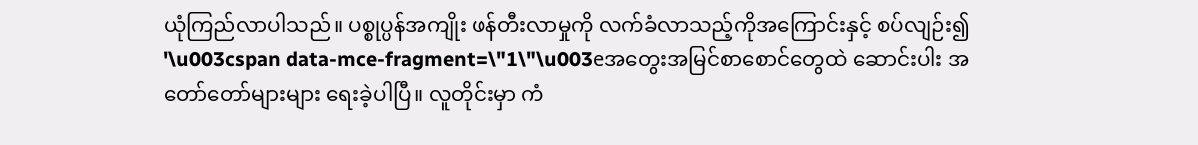ယုံကြည်လာပါသည်။ ပစ္စုပ္ပန်အကျိုး ဖန်တီးလာမှုကို လက်ခံလာသည့်ကိုအကြောင်းနှင့် စပ်လျဉ်း၍ '\u003cspan data-mce-fragment=\"1\"\u003eအတွေးအမြင်စာစောင်တွေထဲ ဆောင်းပါး အတော်တော်များများ ရေးခဲ့ပါပြီ။ လူတိုင်းမှာ ကံ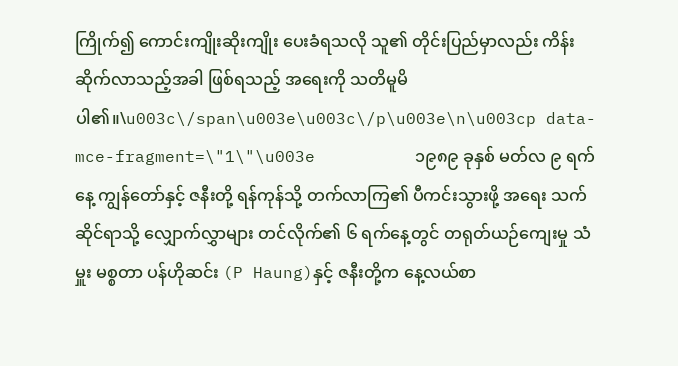ကြိုက်၍ ကောင်းကျိုးဆိုးကျိုး ပေးခံရသလို သူ၏ တိုင်းပြည်မှာလည်း ကိန်းဆိုက်လာသည့်အခါ ဖြစ်ရသည့် အရေးကို သတိမူမိပါ၏။\u003c\/span\u003e\u003c\/p\u003e\n\u003cp data-mce-fragment=\"1\"\u003e          ၁၉၈၉ ခုနှစ် မတ်လ ၉ ရက်နေ့ ကျွန်တော်နှင့် ဇနီးတို့ ရန်ကုန်သို့ တက်လာကြ၏ ပီကင်းသွားဖို့ အရေး သက်ဆိုင်ရာသို့ လျှောက်လွှာများ တင်လိုက်၏ ၆ ရက်နေ့တွင် တရုတ်ယဉ်ကျေးမှု သံမှူး မစ္စတာ ပန်ဟိုဆင်း (P Haung)နှင့် ဇနီးတို့က နေ့လယ်စာ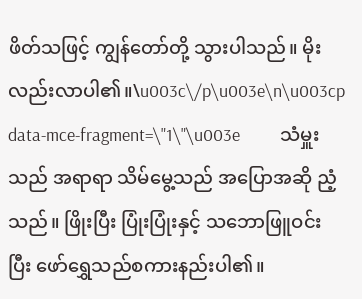ဖိတ်သဖြင့် ကျွန်တော်တို့ သွားပါသည်။ မိုးလည်းလာပါ၏။\u003c\/p\u003e\n\u003cp data-mce-fragment=\"1\"\u003e          သံမှူးသည် အရာရာ သိမ်မွေ့သည် အပြောအဆို ညံ့သည်။ ဖြိုးပြီး ပြုံးပြုံးနှင့် သဘောဖြူဝင်းပြီး ဖော်‌ရွှေသည်စကားနည်းပါ၏။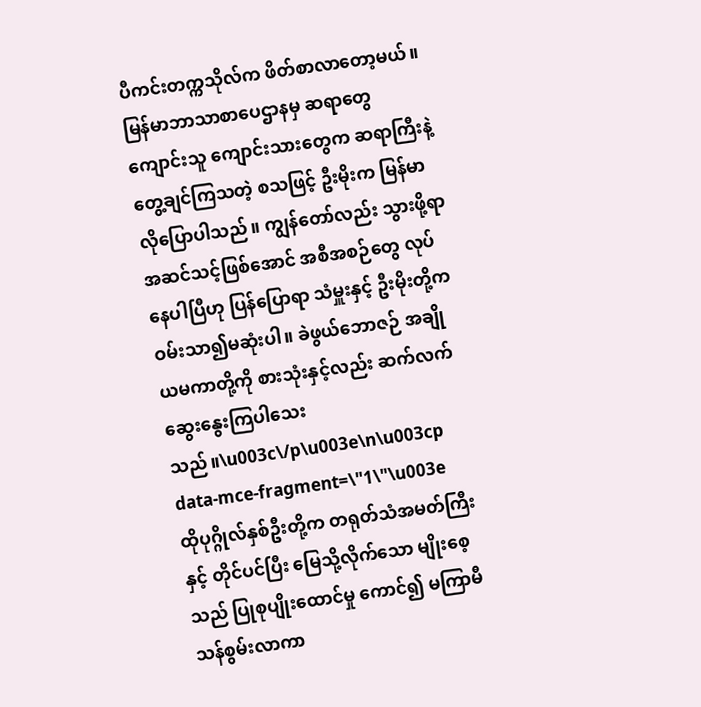ပီကင်းတက္ကသိုလ်က ဖိတ်စာလာတော့မယ်။ မြန်မာဘာသာစာပေဌာနမှ ဆရာတွေ ကျောင်းသူ ကျောင်းသားတွေက ဆရာကြီးနဲ့ တွေ့ချင်ကြသတဲ့ စသဖြင့် ဦးမိုးက မြန်မာလိုပြောပါသည်။ ကျွန်တော်လည်း သွားဖို့ရာ အဆင်သင့်ဖြစ်အောင် အစီအစဉ်တွေ လုပ်နေပါပြီဟု ပြန်ပြောရာ သံမှူးနှင့် ဦးမိုးတို့က ဝမ်းသာ၍မဆုံးပါ။ ခဲဖွယ်ဘောဇဉ် အချိုယမကာတို့ကို စားသုံးနှင့်လည်း ဆက်လက်ဆွေးနွေးကြပါသေးသည်။\u003c\/p\u003e\n\u003cp data-mce-fragment=\"1\"\u003e          ထိုပုဂ္ဂိုလ်နှစ်ဦးတို့က တရုတ်သံအမတ်ကြီးနှင့် တိုင်ပင်ပြီး မြေသို့လိုက်သော မျိုးစေ့သည် ပြုစုပျိုးထောင်မှု ကောင်၍ မကြာမီ သန်စွမ်းလာကာ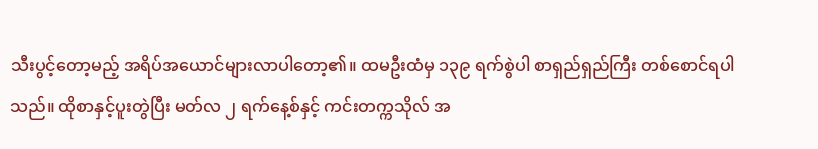သီးပွင့်တော့မည့် အရိပ်အယောင်များလာပါတော့၏။ ထမဦးထံမှ ၁၃၉ ရက်စွဲပါ စာရှည်ရှည်ကြီး တစ်စောင်ရပါသည်။ ထိုစာနှင့်ပူးတွဲပြီး မတ်လ ၂ ရက်နေ့စ်နှင့် ကင်းတက္ကသိုလ် အ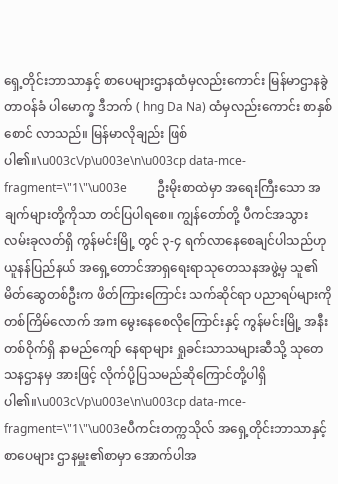ရှေ့တိုင်းဘာသာနှင့် စာပေများဌာနထံမှလည်းကောင်း မြန်မာဌာနခွဲတာဝန်ခံ ပါမောက္ခ ဒီဘက် ( hng Da Na) ထံမှလည်းကောင်း စာနှစ်စောင် လာသည်။ မြန်မာလိုချည်း ဖြစ်ပါ၏။\u003c\/p\u003e\n\u003cp data-mce-fragment=\"1\"\u003e          ဦးမိုးစာထဲမှာ အရေးကြီးသော အချက်များတို့ကိုသာ တင်ပြပါရစေ။ ကျွန်တော်တို့ ပီကင်အသွား လမ်းခုလတ်ရှိ ကွန်မင်းမြို့ တွင် ၃-၄ ရက်လာနေစေချင်ပါသည်ဟု ယူနန်ပြည်နယ် အရှေ့တောင်အာရှရေးရာသုတေသနအဖွဲ့မှ သူ၏ မိတ်ဆွေတစ်ဦးက ဖိတ်ကြားကြောင်း သက်ဆိုင်ရာ ပညာရပ်များကို တစ်ကြိမ်လောက် အm မွေးနေစေလိုကြောင်းနှင့် ကွန်မင်းမြို့ အနီးတစ်ဝိုက်ရှိ နာမည်ကျော် နေရာများ ရှုခင်းသာသများဆီသို့ သုတေသနဌာနမှ အားဖြင့် လိုက်ပို့ပြသမည်ဆိုကြောင်တို့ပါရှိပါ၏။\u003c\/p\u003e\n\u003cp data-mce-fragment=\"1\"\u003eပီကင်းတက္ကသိုလ် အရှေ့တိုင်းဘာသာနှင့် စာပေများ ဌာနမှူး၏စာမှာ အောက်ပါအ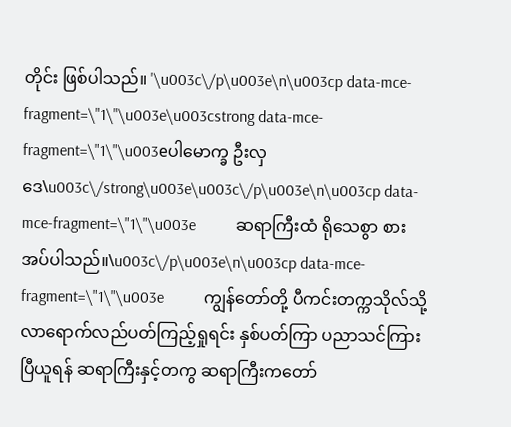တိုင်း ဖြစ်ပါသည်။ '\u003c\/p\u003e\n\u003cp data-mce-fragment=\"1\"\u003e\u003cstrong data-mce-fragment=\"1\"\u003eပါမောက္ခ ဦးလှဒေ\u003c\/strong\u003e\u003c\/p\u003e\n\u003cp data-mce-fragment=\"1\"\u003e          ဆရာကြီးထံ ရိုသေစွာ စားအပ်ပါသည်။\u003c\/p\u003e\n\u003cp data-mce-fragment=\"1\"\u003e          ကျွန်တော်တို့ ပီကင်းတက္ကသိုလ်သို့ လာရောက်လည်ပတ်ကြည့်ရှုရင်း နှစ်ပတ်ကြာ ပညာသင်ကြား ပြီယူရန် ဆရာကြီးနှင့်တကွ ဆရာကြီးကတော်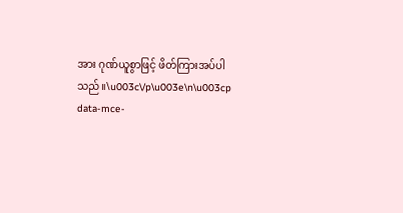အား ဂုဏ်ယူစွာဖြင့် ဖိတ်ကြားအပ်ပါသည်။\u003c\/p\u003e\n\u003cp data-mce-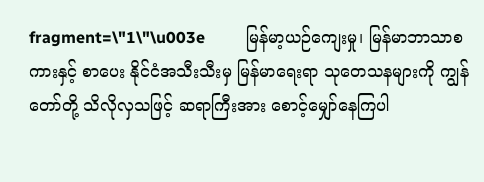fragment=\"1\"\u003e          မြန်မာ့ယဉ်ကျေးမှု၊ မြန်မာဘာသာစကားနှင့် စာပေး နိုင်ငံအသီးသီးမှ မြန်မာရေးရာ သုတေသနများကို ကျွန်တော်တို့ သိလိုလှသဖြင့် ဆရာကြီးအား စောင့်မျှော်နေကြပါ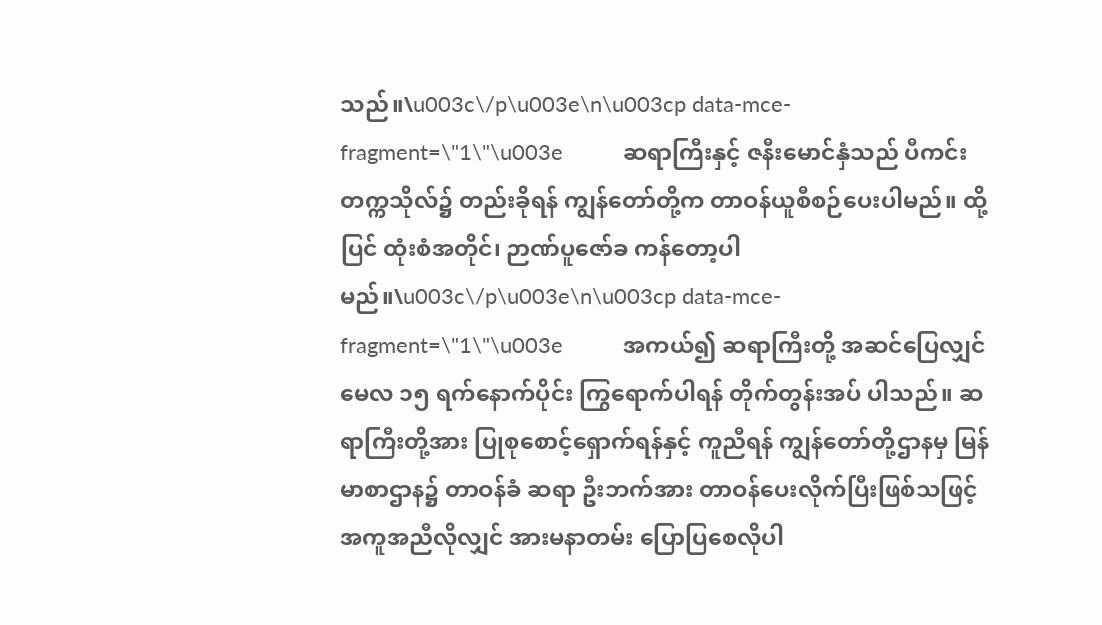သည်။\u003c\/p\u003e\n\u003cp data-mce-fragment=\"1\"\u003e          ဆရာကြီးနှင့် ဇနီးမောင်နှံသည် ပီကင်းတက္ကသိုလ်၌ တည်းခိုရန် ကျွန်တော်တို့က တာဝန်ယူစီစဉ်ပေးပါမည်။ ထို့ပြင် ထုံးစံအတိုင်၊ ဉာဏ်ပူဇော်ခ ကန်တော့ပါမည်။\u003c\/p\u003e\n\u003cp data-mce-fragment=\"1\"\u003e          အကယ်၍ ဆရာကြီးတို့ အဆင်ပြေလျှင် မေလ ၁၅ ရက်နောက်ပိုင်း ကြွရောက်ပါရန် တိုက်တွန်းအပ် ပါသည်။ ဆရာကြီးတို့အား ပြုစုစောင့်ရှောက်ရန်နှင့် ကူညီရန် ကျွန်တော်တို့ဌာနမှ မြန်မာစာဌာန၌ တာဝန်ခံ ဆရာ ဦးဘက်အား တာဝန်ပေးလိုက်ပြီးဖြစ်သဖြင့် အကူအညီလိုလျှင် အားမနာတမ်း ပြောပြစေလိုပါ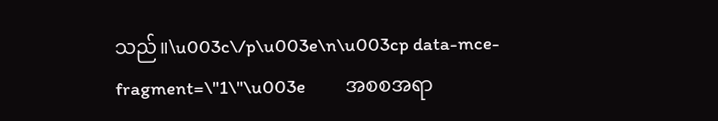သည်။\u003c\/p\u003e\n\u003cp data-mce-fragment=\"1\"\u003e          အစစအရာ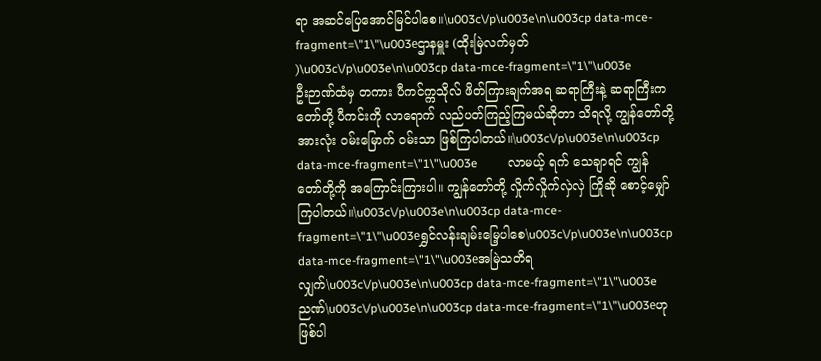ရာ အဆင်ပြေအောင်မြင်ပါစေ။\u003c\/p\u003e\n\u003cp data-mce-fragment=\"1\"\u003eဌာနမှူး (ထိုးမြဲလက်မှတ် )\u003c\/p\u003e\n\u003cp data-mce-fragment=\"1\"\u003e          ဦးဉာဏ်ထံမှ တကား ပီကင်က္ကသိုလ် ဖိတ်ကြားချက်အရ ဆရာကြီးနဲ့ ဆရာကြီးကတော်တို့ ပီကင်းကို လာရောက် လည်ပတ်ကြည့်ကြမယ်ဆိုတာ သိရလို့ ကျွန်တော်တို့ အားလုံး ဝမ်းမြောက် ဝမ်းသာ ဖြစ်ကြပါတယ်။\u003c\/p\u003e\n\u003cp data-mce-fragment=\"1\"\u003e          လာမယ့် ရက် သေချာရင် ကျွန်တော်တို့ကို အကြောင်းကြားပါ။ ကျွန်တော်တို့ လှိုက်လှိုက်လှဲလှဲ ကြိုဆို စောင့်မျှော်ကြပါတယ်။\u003c\/p\u003e\n\u003cp data-mce-fragment=\"1\"\u003eရွှင်လန်းချမ်းမြေ့ပါစေ\u003c\/p\u003e\n\u003cp data-mce-fragment=\"1\"\u003eအမြဲသတိရလျှက်\u003c\/p\u003e\n\u003cp data-mce-fragment=\"1\"\u003eညဏ်\u003c\/p\u003e\n\u003cp data-mce-fragment=\"1\"\u003eဟု ဖြစ်ပါ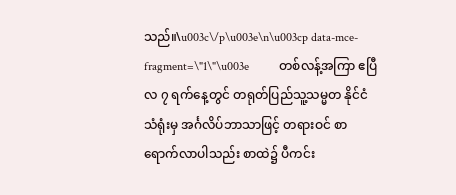သည်။\u003c\/p\u003e\n\u003cp data-mce-fragment=\"1\"\u003e          တစ်လန့်အကြာ ဧပြီလ ၇ ရက်နေ့တွင် တရုတ်ပြည်သူ့သမ္မတ နိုင်ငံသံရုံးမှ အင်္ဂလိပ်ဘာသာဖြင့် တရားဝင် စာ ရောက်လာပါသည်း စာထဲ၌ ပီကင်း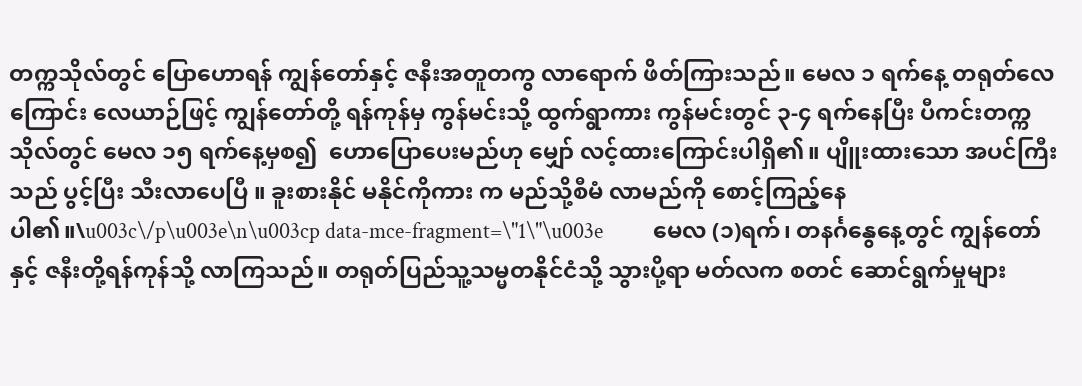တက္ကသိုလ်တွင် ပြောဟောရန် ကျွန်တော်နှင့် ဇနီးအတူတကွ လာရောက် ဖိတ်ကြားသည်။ မေလ ၁ ရက်နေ့ တရုတ်လေကြောင်း လေယာဉ်ဖြင့် ကျွန်တော်တို့ ရန်ကုန်မှ ကွန်မင်းသို့ ထွက်ရွာကား ကွန်မင်းတွင် ၃-၄ ရက်နေပြီး ပီကင်းတက္ကသိုလ်တွင် မေလ ၁၅ ရက်နေ့မှစ၍  ဟောပြောပေးမည်ဟု မျှော် လင့်ထားကြောင်းပါရှိ၏။ ပျိူးထားသော အပင်ကြီးသည် ပွင့်ပြီး သီးလာပေပြီ ။ ခူးစားနိုင် မနိုင်ကိုကား က မည်သို့စီမံ လာမည်ကို စောင့်ကြည့်နေပါ၏။\u003c\/p\u003e\n\u003cp data-mce-fragment=\"1\"\u003e          မေလ (၁)ရက်၊ တနင်္ဂနွေနေ့တွင် ကျွန်တော်နှင့် ဇနီးတို့ရန်ကုန်သို့ လာကြသည်။ တရုတ်ပြည်သူ့သမ္မတနိုင်ငံသို့ သွားပို့ရာ မတ်လက စတင် ဆောင်ရွက်မှုများ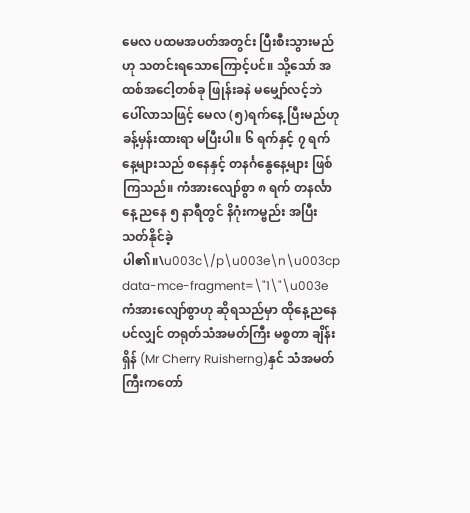မေလ ပထမအပတ်အတွင်း ပြီးစီးသွားမည်ဟု သတင်းရသောကြောင့်ပင်။ သို့သော် အထစ်အငေါ့တစ်ခု ဖြုန်းခနဲ မမျှော်လင့်ဘဲ ပေါ်လာသဖြင့် မေလ (၅)ရက်နေ့ ပြီးမည်ဟု ခန့်မှန်းထားရာ မပြီးပါ။ ၆ ရက်နှင့် ၇ ရက်နေ့များသည် စနေနှင့် တနင်္ဂနွေနေ့များ ဖြစ်ကြသည်။ ကံအားလျော်စွာ ၈ ရက် တနင်္လာနေ့ ညနေ ၅ နာရီတွင် နိဂုံးကမ္ဗည်း အပြီးသတ်နိုင်ခဲ့ပါ၏။\u003c\/p\u003e\n\u003cp data-mce-fragment=\"1\"\u003e          ကံအားလျော်စွာဟု ဆိုရသည်မှာ ထိုနေ့ညနေပင်လျှင် တရုတ်သံအမတ်ကြီး မစ္စတာ ချိန်းရှိန် (Mr Cherry Ruisherng)နှင် သံအမတ်ကြီးကတော်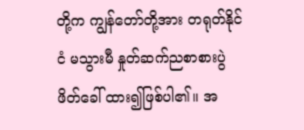တို့က ကျွန်တော်တို့အား တရုတ်နိုင်ငံ မသွားမီ နှုတ်ဆက်ညစာစားပွဲ ဖိတ်ခေါ် ထား၍ဖြစ်ပါ၏။ အ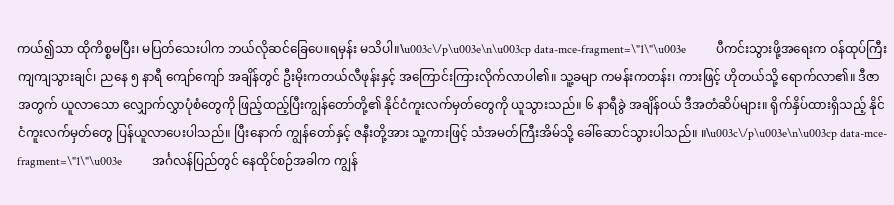ကယ်၍သာ ထိုကိစ္စမပြီး၊ မပြတ်သေးပါက ဘယ်လိုဆင်ခြေပေ။ရမှန်း မသိပါ။\u003c\/p\u003e\n\u003cp data-mce-fragment=\"1\"\u003e          ပီကင်းသွားဖို့အရေးက ဝန်ထုပ်ကြီးကျကျသွားချင်၊ ညနေ ၅ နာရီ ကျော်ကျော် အချိန်တွင် ဦးမိုးကတယ်လီဖုန်းနှင့် အကြောင်းကြားလိုက်လာပါ၏။ သူ့ခမျာ ကမန်းကတန်း၊ ကားဖြင့် ဟိုတယ်သို့ ရောက်လာ၏။ ဒီဇာအတွက် ယူလာသော လျှောက်လွှာပုံစံတွေကို ဖြည့်ထည့်ပြီးကျွန်တော်တို့၏ နိုင်ငံကူးလက်မှတ်တွေကို ယူသွားသည်။ ၆ နာရီခွဲ အချိန်ဝယ် ဒီအတံဆိပ်များ။ ရိုက်နှိပ်ထားရှိသည့် နိုင်ငံကူးလက်မှတ်တွေ ပြန်ယူလာပေးပါသည်။ ပြီးနောက် ကျွန်တော်နှင့် ဇနီးတို့အား သူ့ကားဖြင့် သံအမတ်ကြီးအိမ်သို့ ခေါ်ဆောင်သွားပါသည်။ ။\u003c\/p\u003e\n\u003cp data-mce-fragment=\"1\"\u003e          အင်္ဂလန်ပြည်တွင် နေထိုင်စဉ်အခါက ကျွန်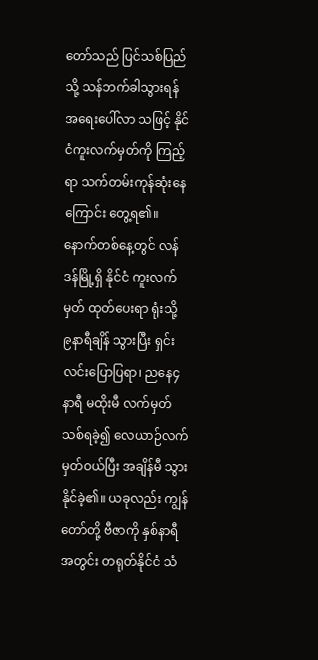တော်သည် ပြင်သစ်ပြည်သို့ သန်ဘက်ခါသွားရန် အရေးပေါ်လာ သဖြင့် နိုင်ငံကူးလက်မှတ်ကို ကြည့်ရာ သက်တမ်းကုန်ဆုံးနေကြောင်း တွေ့ရ၏။ နောက်တစ်နေ့တွင် လန်ဒန်မြို့ရှိ နိုင်ငံ ကူးလက်မှတ် ထုတ်ပေးရာ ရုံးသို့  ၉နာရီချိန် သွားပြီး ရှင်းလင်းပြောပြရာ၊ ညနေ၄ နာရီ မထိုးမီ လက်မှတ်သစ်ရခဲ့၍ လေယာဉ်လက်မှတ်ဝယ်ပြီး အချိန်မီ သွားနိုင်ခဲ့၏။ ယခုလည်း ကျွန်တော်တို့ ဗီဇာကို နှစ်နာရီအတွင်း တရုတ်နိုင်ငံ သံ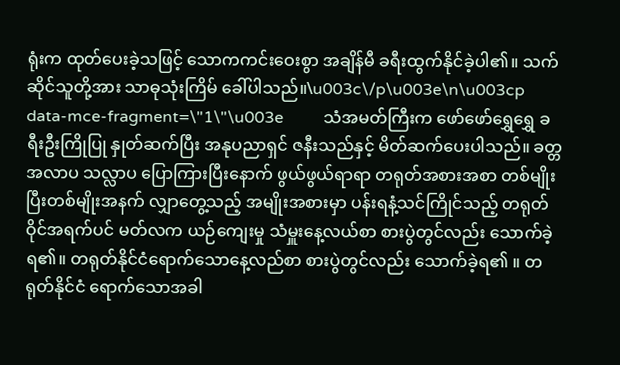ရုံးက ထုတ်ပေးခဲ့သဖြင့် သောကကင်းဝေးစွာ အချိန်မီ ခရီးထွက်နိုင်ခဲ့ပါ၏။ သက်ဆိုင်သူတို့အား သာဓုသုံးကြိမ် ခေါ်ပါသည်။\u003c\/p\u003e\n\u003cp data-mce-fragment=\"1\"\u003e          သံအမတ်ကြီးက ဖော်ဖော်ရွှေရွှေ ခရီးဦးကြိုပြု နှုတ်ဆက်ပြီး အနုပညာရှင် ဇနီးသည်နှင့် မိတ်ဆက်ပေးပါသည်။ ခတ္တ အလာပ သလ္လာပ ပြောကြားပြီးနောက် ဖွယ်ဖွယ်ရာရာ တရုတ်အစားအစာ တစ်မျိုးပြီးတစ်မျိုးအနက် လျှာတွေ့သည့် အမျိုးအစားမှာ ပန်းရနံ့သင်ကြိုင်သည့် တရုတ်ဝိုင်အရက်ပင် မတ်လက ယဉ်ကျေးမှု သံမှူးနေ့လယ်စာ စားပွဲတွင်လည်း သောက်ခဲ့ရ၏။ တရုတ်နိုင်ငံရောက်သောနေ့လည်စာ စားပွဲတွင်လည်း သောက်ခဲ့ရ၏ ။ တရုတ်နိုင်ငံ ‌ရောက်သောအခါ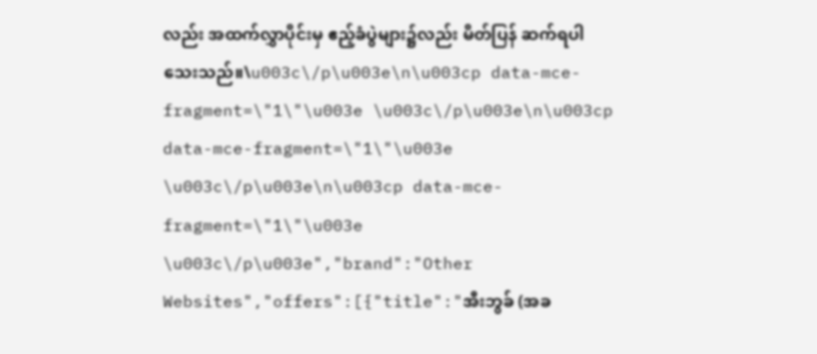လည်း အထက်လွှာပိုင်းမှ ဧည့်ခံပွဲများ၌လည်း မိတ်ပြန် ဆက်ရပါသေးသည်။\u003c\/p\u003e\n\u003cp data-mce-fragment=\"1\"\u003e \u003c\/p\u003e\n\u003cp data-mce-fragment=\"1\"\u003e \u003c\/p\u003e\n\u003cp data-mce-fragment=\"1\"\u003e \u003c\/p\u003e","brand":"Other Websites","offers":[{"title":"အီးဘွခ် (အခ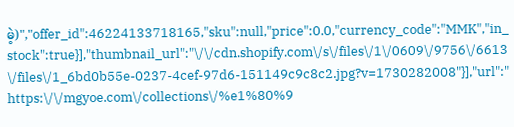မဲ့)","offer_id":46224133718165,"sku":null,"price":0.0,"currency_code":"MMK","in_stock":true}],"thumbnail_url":"\/\/cdn.shopify.com\/s\/files\/1\/0609\/9756\/6613\/files\/1_6bd0b55e-0237-4cef-97d6-151149c9c8c2.jpg?v=1730282008"}],"url":"https:\/\/mgyoe.com\/collections\/%e1%80%9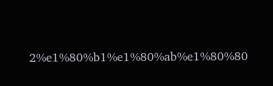2%e1%80%b1%e1%80%ab%e1%80%80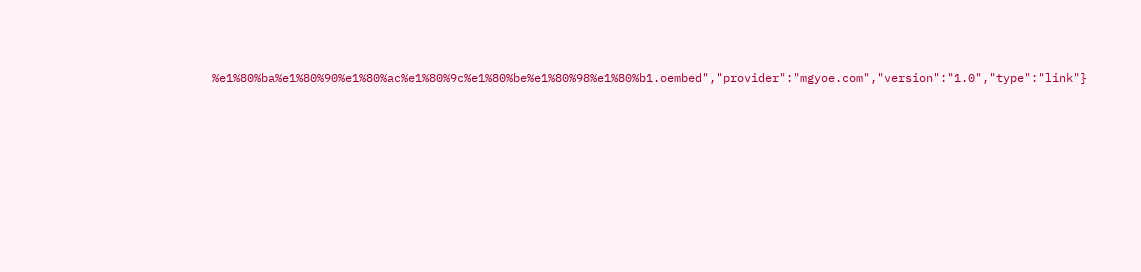%e1%80%ba%e1%80%90%e1%80%ac%e1%80%9c%e1%80%be%e1%80%98%e1%80%b1.oembed","provider":"mgyoe.com","version":"1.0","type":"link"}